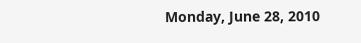Monday, June 28, 2010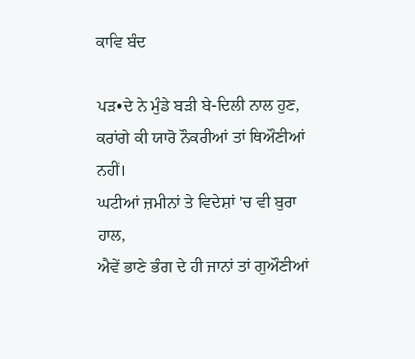ਕਾਵਿ ਬੰਦ

ਪੜ•ਦੇ ਨੇ ਮੁੰਡੇ ਬੜੀ ਬੇ-ਦਿਲੀ ਨਾਲ ਹੁਣ,
ਕਰਾਂਗੇ ਕੀ ਯਾਰੋ ਨੌਕਰੀਆਂ ਤਾਂ ਥਿਔਣੀਆਂ ਨਹੀਂ।
ਘਟੀਆਂ ਜ਼ਮੀਨਾਂ ਤੇ ਵਿਦੇਸ਼ਾਂ 'ਚ ਵੀ ਬੁਰਾ ਹਾਲ,
ਐਵੇਂ ਭਾਣੇ ਭੰਗ ਦੇ ਹੀ ਜਾਨਾਂ ਤਾਂ ਗੁਔਣੀਆਂ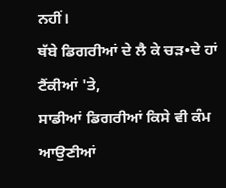ਨਹੀਂ।
ਥੱਬੇ ਡਿਗਰੀਆਂ ਦੇ ਲੈ ਕੇ ਚੜ•ਦੇ ਹਾਂ ਟੈਂਕੀਆਂ 'ਤੇ,
ਸਾਡੀਆਂ ਡਿਗਰੀਆਂ ਕਿਸੇ ਵੀ ਕੰਮ ਆਉਣੀਆਂ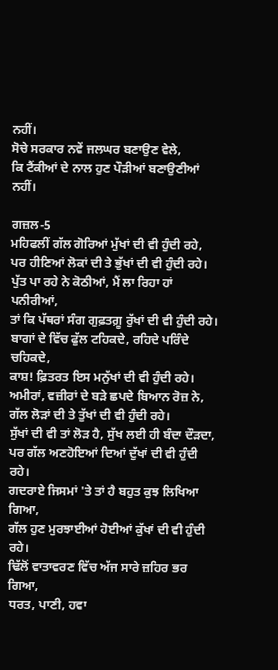ਨਹੀਂ।
ਸੋਚੇ ਸਰਕਾਰ ਨਵੇਂ ਜਲਘਰ ਬਣਾਉਣ ਵੇਲੇ,
ਕਿ ਟੈਂਕੀਆਂ ਦੇ ਨਾਲ ਹੁਣ ਪੌੜੀਆਂ ਬਣਾਉਣੀਆਂ ਨਹੀਂ।

ਗਜ਼ਲ-5
ਮਹਿਫਲੀਂ ਗੱਲ ਗੋਰਿਆਂ ਮੁੱਖਾਂ ਦੀ ਵੀ ਹੁੰਦੀ ਰਹੇ,
ਪਰ ਹੀਣਿਆਂ ਲੋਕਾਂ ਦੀ ਤੇ ਭੁੱਖਾਂ ਦੀ ਵੀ ਹੁੰਦੀ ਰਹੇ।
ਪੁੱਤ ਪਾ ਰਹੇ ਨੇ ਕੋਠੀਆਂ, ਮੈਂ ਲਾ ਰਿਹਾ ਹਾਂ ਪਨੀਰੀਆਂ,
ਤਾਂ ਕਿ ਪੱਥਰਾਂ ਸੰਗ ਗੁਫ਼ਤਗ਼ੂ ਰੁੱਖਾਂ ਦੀ ਵੀ ਹੁੰਦੀ ਰਹੇ।
ਬਾਗਾਂ ਦੇ ਵਿੱਚ ਫੁੱਲ ਟਹਿਕਦੇ, ਰਹਿਦੇ ਪਰਿੰਦੇ ਚਹਿਕਦੇ,
ਕਾਸ਼! ਫ਼ਿਤਰਤ ਇਸ ਮਨੁੱਖਾਂ ਦੀ ਵੀ ਹੁੰਦੀ ਰਹੇ।
ਅਮੀਰਾਂ, ਵਜ਼ੀਰਾਂ ਦੇ ਬੜੇ ਛਪਦੇ ਬਿਆਨ ਰੋਜ਼ ਨੇ,
ਗੱਲ ਲੋੜਾਂ ਦੀ ਤੇ ਤੁੱਖਾਂ ਦੀ ਵੀ ਹੁੰਦੀ ਰਹੇ।
ਸੁੱਖਾਂ ਦੀ ਵੀ ਤਾਂ ਲੋੜ ਹੈ, ਸੁੱਖ ਲਈ ਹੀ ਬੰਦਾ ਦੌੜਦਾ,
ਪਰ ਗੱਲ ਅਣਹੋਇਆਂ ਦਿਆਂ ਦੁੱਖਾਂ ਦੀ ਵੀ ਹੁੰਦੀ ਰਹੇ।
ਗਦਰਾਏ ਜਿਸਮਾਂ 'ਤੇ ਤਾਂ ਹੈ ਬਹੁਤ ਕੁਝ ਲਿਖਿਆ ਗਿਆ,
ਗੱਲ ਹੁਣ ਮੁਰਝਾਈਆਂ ਹੋਈਆਂ ਕੁੱਖਾਂ ਦੀ ਵੀ ਹੁੰਦੀ ਰਹੇ।
ਢਿੱਲੋਂ ਵਾਤਾਵਰਣ ਵਿੱਚ ਅੱਜ ਸਾਰੇ ਜ਼ਹਿਰ ਭਰ ਗਿਆ,
ਧਰਤ, ਪਾਣੀ, ਹਵਾ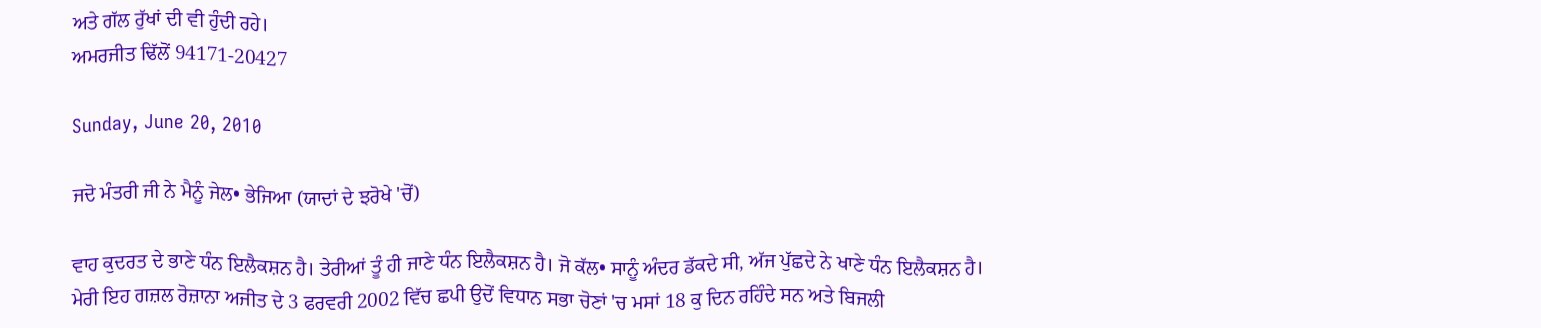ਅਤੇ ਗੱਲ ਰੁੱਖਾਂ ਦੀ ਵੀ ਹੁੰਦੀ ਰਹੇ।
ਅਮਰਜੀਤ ਢਿੱਲੋਂ 94171-20427

Sunday, June 20, 2010

ਜਦੋ ਮੰਤਰੀ ਜੀ ਨੇ ਮੈਨੂੰ ਜੇਲ• ਭੇਜਿਆ (ਯਾਦਾਂ ਦੇ ਝਰੋਖੇ 'ਚੋਂ)

ਵਾਹ ਕੁਦਰਤ ਦੇ ਭਾਣੇ ਧੰਨ ਇਲੈਕਸ਼ਨ ਹੈ। ਤੇਰੀਆਂ ਤੂੰ ਹੀ ਜਾਣੇ ਧੰਨ ਇਲੈਕਸ਼ਨ ਹੈ। ਜੋ ਕੱਲ• ਸਾਨੂੰ ਅੰਦਰ ਡੱਕਦੇ ਸੀ, ਅੱਜ ਪੁੱਛਦੇ ਨੇ ਖਾਣੇ ਧੰਨ ਇਲੈਕਸ਼ਨ ਹੈ। ਮੇਰੀ ਇਹ ਗਜ਼ਲ ਰੋਜ਼ਾਨਾ ਅਜੀਤ ਦੇ 3 ਫਰਵਰੀ 2002 ਵਿੱਚ ਛਪੀ ਉਦੋਂ ਵਿਧਾਨ ਸਭਾ ਚੋਣਾਂ 'ਚ ਮਸਾਂ 18 ਕੁ ਦਿਨ ਰਹਿੰਦੇ ਸਨ ਅਤੇ ਬਿਜਲੀ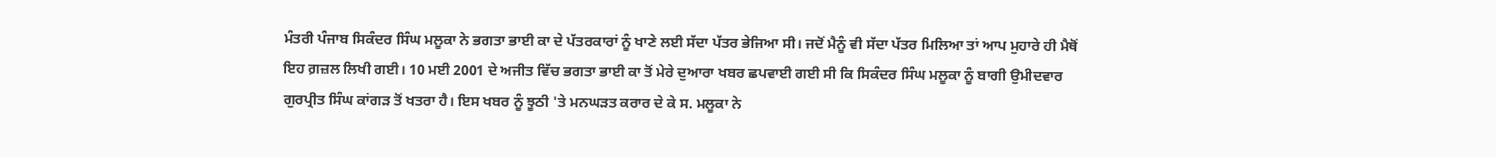ਮੰਤਰੀ ਪੰਜਾਬ ਸਿਕੰਦਰ ਸਿੰਘ ਮਲੂਕਾ ਨੇ ਭਗਤਾ ਭਾਈ ਕਾ ਦੇ ਪੱਤਰਕਾਰਾਂ ਨੂੰ ਖਾਣੇ ਲਈ ਸੱਦਾ ਪੱਤਰ ਭੇਜਿਆ ਸੀ। ਜਦੋਂ ਮੈਨੂੰ ਵੀ ਸੱਦਾ ਪੱਤਰ ਮਿਲਿਆ ਤਾਂ ਆਪ ਮੁਹਾਰੇ ਹੀ ਮੈਥੋਂ ਇਹ ਗ਼ਜ਼ਲ ਲਿਖੀ ਗਈ। 10 ਮਈ 2001 ਦੇ ਅਜੀਤ ਵਿੱਚ ਭਗਤਾ ਭਾਈ ਕਾ ਤੋਂ ਮੇਰੇ ਦੁਆਰਾ ਖਬਰ ਛਪਵਾਈ ਗਈ ਸੀ ਕਿ ਸਿਕੰਦਰ ਸਿੰਘ ਮਲੂਕਾ ਨੂੰ ਬਾਗੀ ਉਮੀਦਵਾਰ ਗੁਰਪ੍ਰੀਤ ਸਿੰਘ ਕਾਂਗੜ ਤੋਂ ਖਤਰਾ ਹੈ। ਇਸ ਖਬਰ ਨੂੰ ਝੂਠੀ 'ਤੇ ਮਨਘੜਤ ਕਰਾਰ ਦੇ ਕੇ ਸ. ਮਲੂਕਾ ਨੇ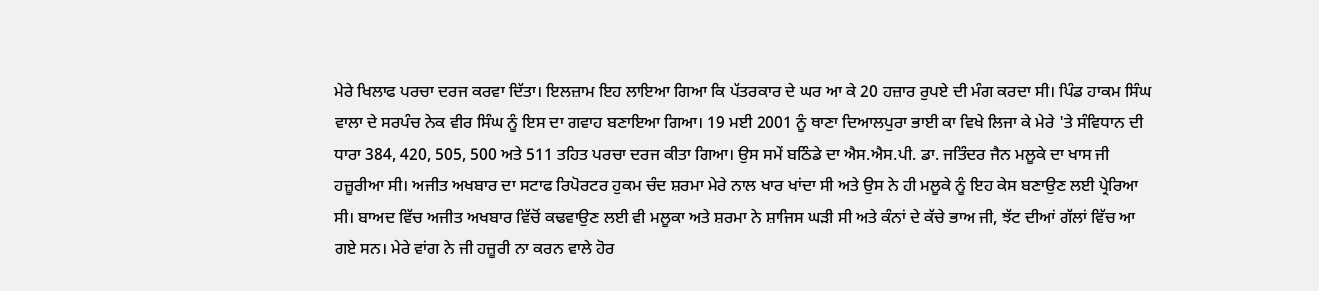ਮੇਰੇ ਖਿਲਾਫ ਪਰਚਾ ਦਰਜ ਕਰਵਾ ਦਿੱਤਾ। ਇਲਜ਼ਾਮ ਇਹ ਲਾਇਆ ਗਿਆ ਕਿ ਪੱਤਰਕਾਰ ਦੇ ਘਰ ਆ ਕੇ 20 ਹਜ਼ਾਰ ਰੁਪਏ ਦੀ ਮੰਗ ਕਰਦਾ ਸੀ। ਪਿੰਡ ਹਾਕਮ ਸਿੰਘ ਵਾਲਾ ਦੇ ਸਰਪੰਚ ਨੇਕ ਵੀਰ ਸਿੰਘ ਨੂੰ ਇਸ ਦਾ ਗਵਾਹ ਬਣਾਇਆ ਗਿਆ। 19 ਮਈ 2001 ਨੂੰ ਥਾਣਾ ਦਿਆਲਪੁਰਾ ਭਾਈ ਕਾ ਵਿਖੇ ਲਿਜਾ ਕੇ ਮੇਰੇ 'ਤੇ ਸੰਵਿਧਾਨ ਦੀ ਧਾਰਾ 384, 420, 505, 500 ਅਤੇ 511 ਤਹਿਤ ਪਰਚਾ ਦਰਜ ਕੀਤਾ ਗਿਆ। ਉਸ ਸਮੇਂ ਬਠਿੰਡੇ ਦਾ ਐਸ.ਐਸ.ਪੀ. ਡਾ. ਜਤਿੰਦਰ ਜੈਨ ਮਲੂਕੇ ਦਾ ਖਾਸ ਜੀ ਹਜ਼ੂਰੀਆ ਸੀ। ਅਜੀਤ ਅਖਬਾਰ ਦਾ ਸਟਾਫ ਰਿਪੋਰਟਰ ਹੁਕਮ ਚੰਦ ਸ਼ਰਮਾ ਮੇਰੇ ਨਾਲ ਖਾਰ ਖਾਂਦਾ ਸੀ ਅਤੇ ਉਸ ਨੇ ਹੀ ਮਲੂਕੇ ਨੂੰ ਇਹ ਕੇਸ ਬਣਾਉਣ ਲਈ ਪ੍ਰੇਰਿਆ ਸੀ। ਬਾਅਦ ਵਿੱਚ ਅਜੀਤ ਅਖਬਾਰ ਵਿੱਚੋਂ ਕਢਵਾਉਣ ਲਈ ਵੀ ਮਲੂਕਾ ਅਤੇ ਸ਼ਰਮਾ ਨੇ ਸ਼ਾਜਿਸ ਘੜੀ ਸੀ ਅਤੇ ਕੰਨਾਂ ਦੇ ਕੱਚੇ ਭਾਅ ਜੀ, ਝੱਟ ਦੀਆਂ ਗੱਲਾਂ ਵਿੱਚ ਆ ਗਏ ਸਨ। ਮੇਰੇ ਵਾਂਗ ਨੇ ਜੀ ਹਜ਼ੂਰੀ ਨਾ ਕਰਨ ਵਾਲੇ ਹੋਰ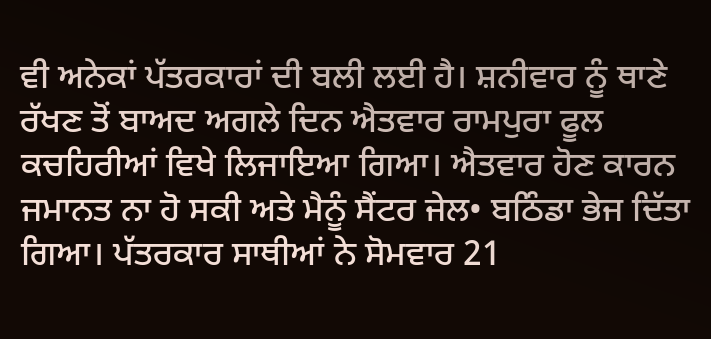ਵੀ ਅਨੇਕਾਂ ਪੱਤਰਕਾਰਾਂ ਦੀ ਬਲੀ ਲਈ ਹੈ। ਸ਼ਨੀਵਾਰ ਨੂੰ ਥਾਣੇ ਰੱਖਣ ਤੋਂ ਬਾਅਦ ਅਗਲੇ ਦਿਨ ਐਤਵਾਰ ਰਾਮਪੁਰਾ ਫੂਲ ਕਚਹਿਰੀਆਂ ਵਿਖੇ ਲਿਜਾਇਆ ਗਿਆ। ਐਤਵਾਰ ਹੋਣ ਕਾਰਨ ਜਮਾਨਤ ਨਾ ਹੋ ਸਕੀ ਅਤੇ ਮੈਨੂੰ ਸੈਂਟਰ ਜੇਲ• ਬਠਿੰਡਾ ਭੇਜ ਦਿੱਤਾ ਗਿਆ। ਪੱਤਰਕਾਰ ਸਾਥੀਆਂ ਨੇ ਸੋਮਵਾਰ 21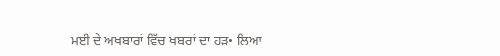ਮਈ ਦੇ ਅਖਬਾਰਾਂ ਵਿੱਚ ਖਬਰਾਂ ਦਾ ਹੜ• ਲਿਆ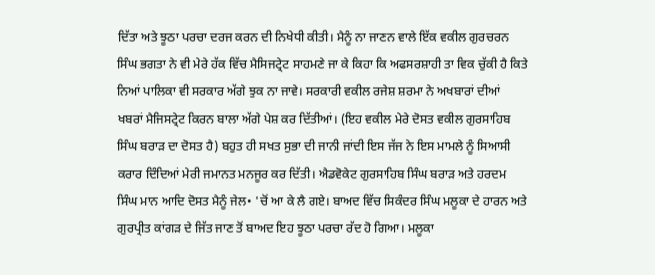ਦਿੱਤਾ ਅਤੇ ਝੂਠਾ ਪਰਚਾ ਦਰਜ ਕਰਨ ਦੀ ਨਿਖੇਧੀ ਕੀਤੀ। ਮੈਨੂੰ ਨਾ ਜਾਣਨ ਵਾਲੇ ਇੱਕ ਵਕੀਲ ਗੁਰਚਰਨ ਸਿੰਘ ਭਗਤਾ ਨੇ ਵੀ ਮੇਰੇ ਹੱਕ ਵਿੱਚ ਮੈਸਿਜਟ੍ਰੇਟ ਸਾਹਮਣੇ ਜਾ ਕੇ ਕਿਹਾ ਕਿ ਅਫਸਰਸ਼ਾਹੀ ਤਾ ਵਿਕ ਚੁੱਕੀ ਹੈ ਕਿਤੇ ਨਿਆਂ ਪਾਲਿਕਾ ਵੀ ਸਰਕਾਰ ਅੱਗੇ ਝੁਕ ਨਾ ਜਾਵੇ। ਸਰਕਾਰੀ ਵਕੀਲ ਰਜੇਸ਼ ਸ਼ਰਮਾ ਨੇ ਅਖਬਾਰਾਂ ਦੀਆਂ ਖਬਰਾਂ ਮੈਜਿਸਟ੍ਰੇਟ ਕਿਰਨ ਬਾਲਾ ਅੱਗੇ ਪੇਸ਼ ਕਰ ਦਿੱਤੀਆਂ। (ਇਹ ਵਕੀਲ ਮੇਰੇ ਦੋਸਤ ਵਕੀਲ ਗੁਰਸਾਹਿਬ ਸਿੰਘ ਬਰਾੜ ਦਾ ਦੋਸਤ ਹੈ) ਬਹੁਤ ਹੀ ਸਖਤ ਸੁਭਾ ਦੀ ਜਾਨੀ ਜਾਂਦੀ ਇਸ ਜੱਜ ਨੇ ਇਸ ਮਾਮਲੇ ਨੂੰ ਸਿਆਸੀ ਕਰਾਰ ਦਿੰਦਿਆਂ ਮੇਰੀ ਜਮਾਨਤ ਮਨਜੂਰ ਕਰ ਦਿੱਤੀ। ਐਡਵੋਕੇਟ ਗੁਰਸਾਹਿਬ ਸਿੰਘ ਬਰਾੜ ਅਤੇ ਹਰਦਮ ਸਿੰਘ ਮਾਨ ਆਦਿ ਦੋਸਤ ਮੈਨੂੰ ਜੇਲ• 'ਚੋਂ ਆ ਕੇ ਲੈ ਗਏ। ਬਾਅਦ ਵਿੱਚ ਸਿਕੰਦਰ ਸਿੰਘ ਮਲੂਕਾ ਦੇ ਹਾਰਨ ਅਤੇ ਗੁਰਪ੍ਰੀਤ ਕਾਂਗੜ ਦੇ ਜਿੱਤ ਜਾਣ ਤੋਂ ਬਾਅਦ ਇਹ ਝੂਠਾ ਪਰਚਾ ਰੱਦ ਹੋ ਗਿਆ। ਮਲੂਕਾ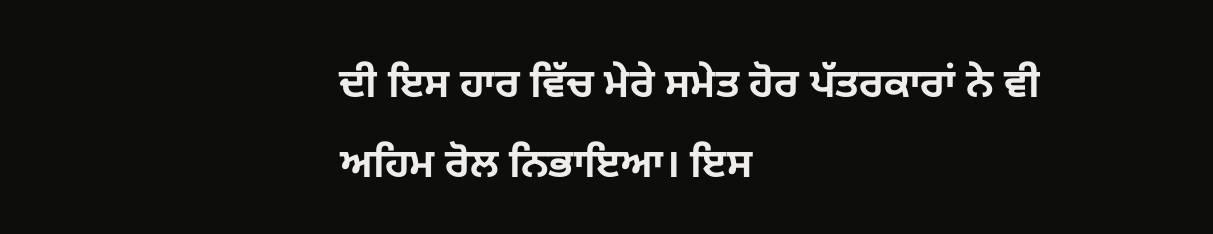ਦੀ ਇਸ ਹਾਰ ਵਿੱਚ ਮੇਰੇ ਸਮੇਤ ਹੋਰ ਪੱਤਰਕਾਰਾਂ ਨੇ ਵੀ ਅਹਿਮ ਰੋਲ ਨਿਭਾਇਆ। ਇਸ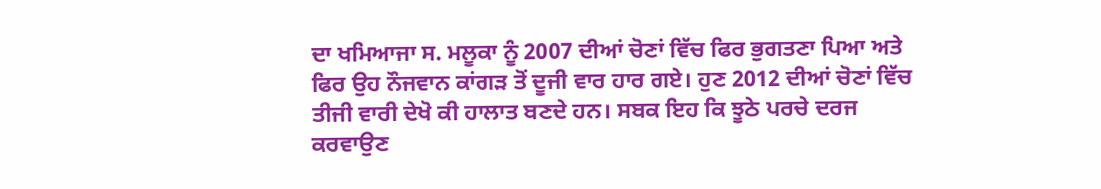ਦਾ ਖਮਿਆਜਾ ਸ. ਮਲੂਕਾ ਨੂੰ 2007 ਦੀਆਂ ਚੋਣਾਂ ਵਿੱਚ ਫਿਰ ਭੁਗਤਣਾ ਪਿਆ ਅਤੇ ਫਿਰ ਉਹ ਨੌਜਵਾਨ ਕਾਂਗੜ ਤੋਂ ਦੂਜੀ ਵਾਰ ਹਾਰ ਗਏ। ਹੁਣ 2012 ਦੀਆਂ ਚੋਣਾਂ ਵਿੱਚ ਤੀਜੀ ਵਾਰੀ ਦੇਖੋ ਕੀ ਹਾਲਾਤ ਬਣਦੇ ਹਨ। ਸਬਕ ਇਹ ਕਿ ਝੂਠੇ ਪਰਚੇ ਦਰਜ ਕਰਵਾਉਣ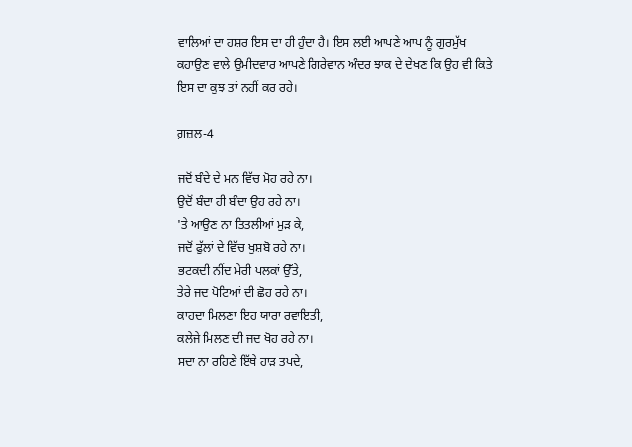ਵਾਲਿਆਂ ਦਾ ਹਸ਼ਰ ਇਸ ਦਾ ਹੀ ਹੁੰਦਾ ਹੈ। ਇਸ ਲਈ ਆਪਣੇ ਆਪ ਨੂੰ ਗੁਰਮੁੱਖ ਕਹਾਉਣ ਵਾਲੇ ਉਮੀਦਵਾਰ ਆਪਣੇ ਗਿਰੇਵਾਨ ਅੰਦਰ ਝਾਕ ਦੇ ਦੇਖਣ ਕਿ ਉਹ ਵੀ ਕਿਤੇ ਇਸ ਦਾ ਕੁਝ ਤਾਂ ਨਹੀਂ ਕਰ ਰਹੇ।

ਗ਼ਜ਼ਲ-4

ਜਦੋਂ ਬੰਦੇ ਦੇ ਮਨ ਵਿੱਚ ਮੋਹ ਰਹੇ ਨਾ।
ਉਦੋਂ ਬੰਦਾ ਹੀ ਬੰਦਾ ਉਹ ਰਹੇ ਨਾ।
'ਤੇ ਆਉਣ ਨਾ ਤਿਤਲੀਆਂ ਮੁੜ ਕੇ,
ਜਦੋਂ ਫੁੱਲਾਂ ਦੇ ਵਿੱਚ ਖੁਸ਼ਬੋ ਰਹੇ ਨਾ।
ਭਟਕਦੀ ਨੀਂਦ ਮੇਰੀ ਪਲਕਾਂ ਉੱਤੇ,
ਤੇਰੇ ਜਦ ਪੋਟਿਆਂ ਦੀ ਛੋਹ ਰਹੇ ਨਾ।
ਕਾਹਦਾ ਮਿਲਣਾ ਇਹ ਯਾਰਾ ਰਵਾਇਤੀ,
ਕਲੇਜੇ ਮਿਲਣ ਦੀ ਜਦ ਖੋਹ ਰਹੇ ਨਾ।
ਸਦਾ ਨਾ ਰਹਿਣੇ ਇੱਥੇ ਹਾੜ ਤਪਦੇ,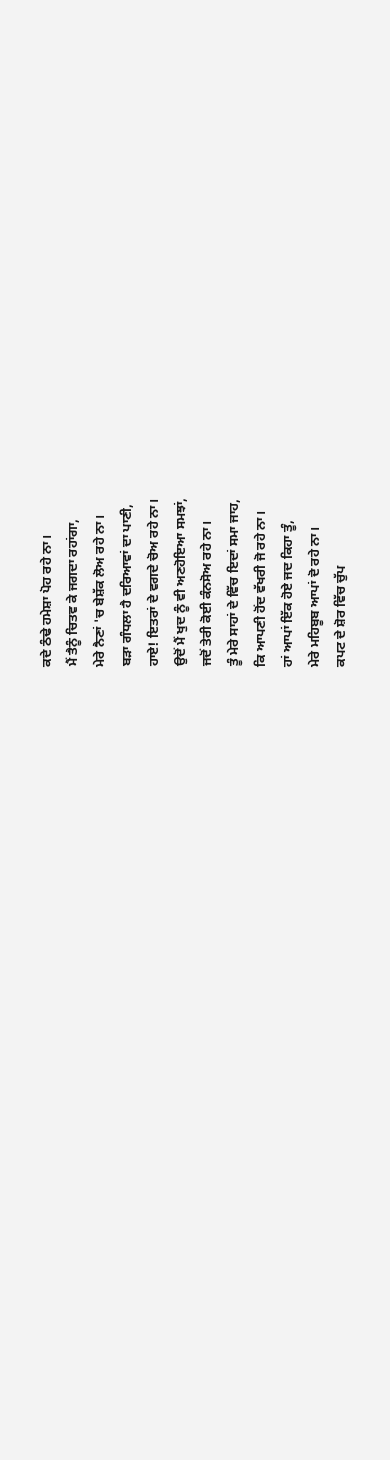ਕਦੇ ਠੰਢੇ ਹਮੇਸ਼ਾ ਪੋਹ ਰਹੇ ਨਾ।
ਮੈਂ ਤੈਨੂੰ ਚਿਤਵ ਕੇ ਜਗਦਾ ਰਹਾਂਗਾ,
ਮੇਰੇ ਨੈਣਾਂ 'ਚ ਬੇਸ਼ੱਕ ਲੋਅ ਰਹੇ ਨਾ।
ਬੜਾ ਗੰਧਲਾ ਹੈ ਦਰਿਆਵਾਂ ਦਾ ਪਾਣੀ,
ਹਾਏ! ਇਤਰਾਂ ਦੇ ਵਗਦੇ ਚੋਅ ਰਹੇ ਨਾ।
ਉਦੋਂ ਮੈਂ ਖੁਦ ਨੂੰ ਵੀ ਅਣਹੋਇਆ ਸਮਝਾਂ,
ਜਦੋਂ ਤੇਰੀ ਕੋਈ ਕੰਨਸੋਅ ਰਹੇ ਨਾ।
ਤੂੰ ਮੇਰੇ ਸਾਹਾਂ ਦੇ ਵਿੱਚ ਇਦਾਂ ਸਮਾ ਜਾਹ,
ਕਿ ਆਪਣੀ ਹੋਂਦ ਵੱਖਰੀ ਜੋ ਰਹੇ ਨਾ।
ਹਾਂ ਆਪਾਂ ਇੱਕ ਹੋਏ ਜਦ ਕਿਹਾ ਤੂੰ,
ਮੇਰੇ ਮਹਿਬੂਬ ਆਪਾਂ ਦੋ ਰਹੇ ਨਾ।
ਕਪਟ ਦੇ ਸ਼ੋਰ ਵਿੱਚ ਚੁੱਪ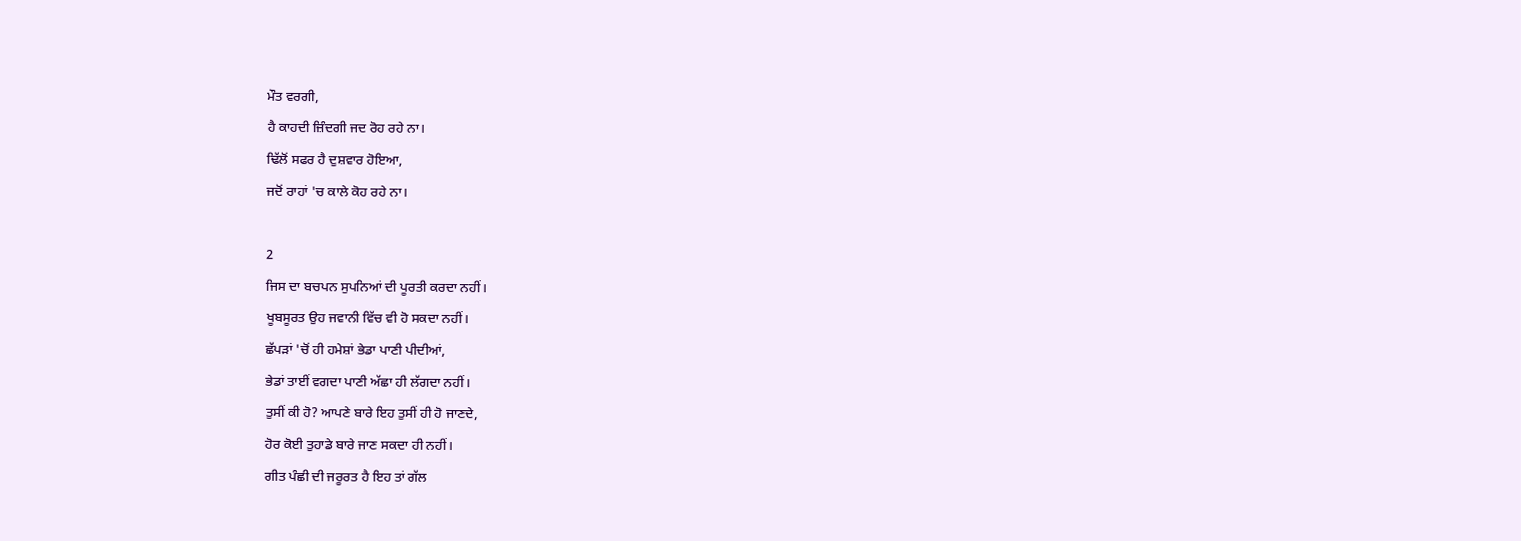ਮੌਤ ਵਰਗੀ,
ਹੈ ਕਾਹਦੀ ਜ਼ਿੰਦਗੀ ਜਦ ਰੋਹ ਰਹੇ ਨਾ।
ਢਿੱਲੋਂ ਸਫਰ ਹੈ ਦੁਸ਼ਵਾਰ ਹੋਇਆ,
ਜਦੋਂ ਰਾਹਾਂ 'ਚ ਕਾਲੇ ਕੋਹ ਰਹੇ ਨਾ।

2
ਜਿਸ ਦਾ ਬਚਪਨ ਸੁਪਨਿਆਂ ਦੀ ਪੂਰਤੀ ਕਰਦਾ ਨਹੀਂ।
ਖੂਬਸੂਰਤ ਉਹ ਜਵਾਨੀ ਵਿੱਚ ਵੀ ਹੋ ਸਕਦਾ ਨਹੀਂ।
ਛੱਪੜਾਂ 'ਚੋਂ ਹੀ ਹਮੇਸ਼ਾਂ ਭੇਡਾ ਪਾਣੀ ਪੀਦੀਆਂ,
ਭੇਡਾਂ ਤਾਈਂ ਵਗਦਾ ਪਾਣੀ ਅੱਛਾ ਹੀ ਲੱਗਦਾ ਨਹੀਂ।
ਤੁਸੀਂ ਕੀ ਹੋ? ਆਪਣੇ ਬਾਰੇ ਇਹ ਤੁਸੀਂ ਹੀ ਹੋ ਜਾਣਦੇ,
ਹੋਰ ਕੋਈ ਤੁਹਾਡੇ ਬਾਰੇ ਜਾਣ ਸਕਦਾ ਹੀ ਨਹੀਂ।
ਗੀਤ ਪੰਛੀ ਦੀ ਜਰੂਰਤ ਹੈ ਇਹ ਤਾਂ ਗੱਲ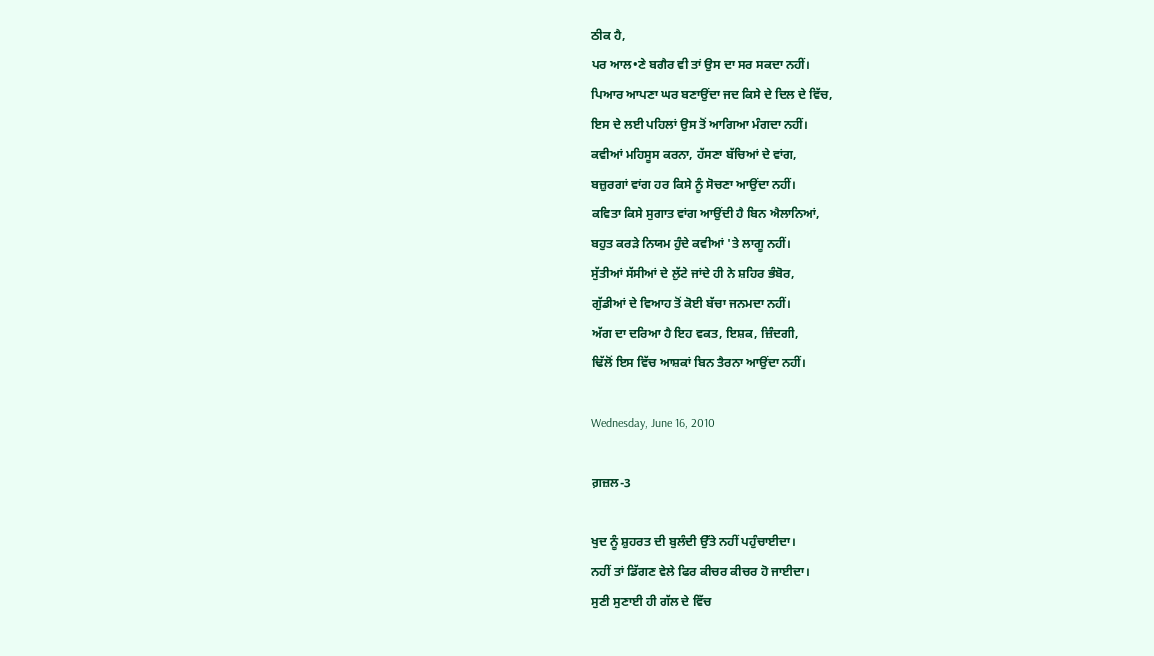ਠੀਕ ਹੈ,
ਪਰ ਆਲ•ਣੇ ਬਗੈਰ ਵੀ ਤਾਂ ਉਸ ਦਾ ਸਰ ਸਕਦਾ ਨਹੀਂ।
ਪਿਆਰ ਆਪਣਾ ਘਰ ਬਣਾਉਂਦਾ ਜਦ ਕਿਸੇ ਦੇ ਦਿਲ ਦੇ ਵਿੱਚ,
ਇਸ ਦੇ ਲਈ ਪਹਿਲਾਂ ਉਸ ਤੋਂ ਆਗਿਆ ਮੰਗਦਾ ਨਹੀਂ।
ਕਵੀਆਂ ਮਹਿਸੂਸ ਕਰਨਾ, ਹੱਸਣਾ ਬੱਚਿਆਂ ਦੇ ਵਾਂਗ,
ਬਜ਼ੁਰਗਾਂ ਵਾਂਗ ਹਰ ਕਿਸੇ ਨੂੰ ਸੋਚਣਾ ਆਉਂਦਾ ਨਹੀਂ।
ਕਵਿਤਾ ਕਿਸੇ ਸੁਗਾਤ ਵਾਂਗ ਆਉਂਦੀ ਹੈ ਬਿਨ ਐਲਾਨਿਆਂ,
ਬਹੁਤ ਕਰੜੇ ਨਿਯਮ ਹੁੰਦੇ ਕਵੀਆਂ 'ਤੇ ਲਾਗੂ ਨਹੀਂ।
ਸੁੱਤੀਆਂ ਸੱਸੀਆਂ ਦੇ ਲੁੱਟੇ ਜਾਂਦੇ ਹੀ ਨੇ ਸ਼ਹਿਰ ਭੰਬੋਰ,
ਗੁੱਡੀਆਂ ਦੇ ਵਿਆਹ ਤੋਂ ਕੋਈ ਬੱਚਾ ਜਨਮਦਾ ਨਹੀਂ।
ਅੱਗ ਦਾ ਦਰਿਆ ਹੈ ਇਹ ਵਕਤ, ਇਸ਼ਕ, ਜ਼ਿੰਦਗੀ,
ਢਿੱਲੋਂ ਇਸ ਵਿੱਚ ਆਸ਼ਕਾਂ ਬਿਨ ਤੈਰਨਾ ਆਉਂਦਾ ਨਹੀਂ।

Wednesday, June 16, 2010

ਗ਼ਜ਼ਲ-3

ਖੁਦ ਨੂੰ ਸ਼ੁਹਰਤ ਦੀ ਬੁਲੰਦੀ ਉੱਤੇ ਨਹੀਂ ਪਹੁੰਚਾਈਦਾ।
ਨਹੀਂ ਤਾਂ ਡਿੱਗਣ ਵੇਲੇ ਫਿਰ ਕੀਚਰ ਕੀਚਰ ਹੋ ਜਾਈਦਾ।
ਸੁਣੀ ਸੁਣਾਈ ਹੀ ਗੱਲ ਦੇ ਵਿੱਚ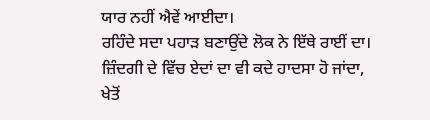ਯਾਰ ਨਹੀਂ ਐਵੇਂ ਆਈਦਾ।
ਰਹਿੰਦੇ ਸਦਾ ਪਹਾੜ ਬਣਾਉਂਦੇ ਲੋਕ ਨੇ ਇੱਥੇ ਰਾਈਂ ਦਾ।
ਜ਼ਿੰਦਗੀ ਦੇ ਵਿੱਚ ਏਦਾਂ ਦਾ ਵੀ ਕਦੇ ਹਾਦਸਾ ਹੋ ਜਾਂਦਾ,
ਖੇਤੋਂ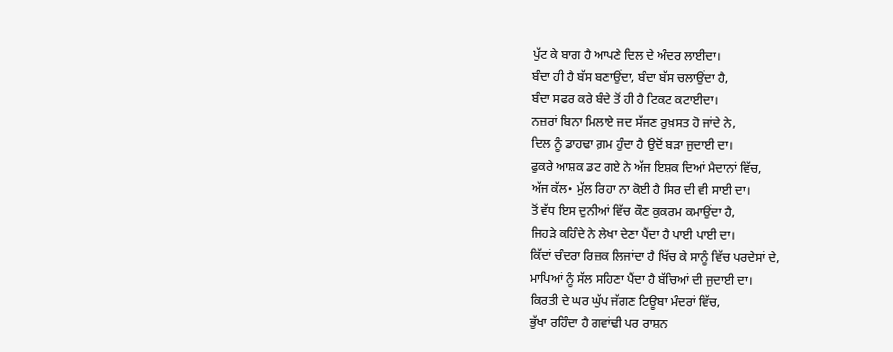ਪੁੱਟ ਕੇ ਬਾਗ ਹੈ ਆਪਣੇ ਦਿਲ ਦੇ ਅੰਦਰ ਲਾਈਦਾ।
ਬੰਦਾ ਹੀ ਹੈ ਬੱਸ ਬਣਾਉਂਦਾ, ਬੰਦਾ ਬੱਸ ਚਲਾਉਂਦਾ ਹੈ,
ਬੰਦਾ ਸਫਰ ਕਰੇ ਬੰਦੇ ਤੋਂ ਹੀ ਹੈ ਟਿਕਟ ਕਟਾਈਦਾ।
ਨਜ਼ਰਾਂ ਬਿਨਾ ਮਿਲਾਏ ਜਦ ਸੱਜਣ ਰੁਖ਼ਸਤ ਹੋ ਜਾਂਦੇ ਨੇ,
ਦਿਲ ਨੂੰ ਡਾਹਢਾ ਗ਼ਮ ਹੁੰਦਾ ਹੈ ਉਦੋਂ ਬੜਾ ਜੁਦਾਈ ਦਾ।
ਫੁਕਰੇ ਆਸ਼ਕ ਡਟ ਗਏ ਨੇ ਅੱਜ ਇਸ਼ਕ ਦਿਆਂ ਮੈਦਾਨਾਂ ਵਿੱਚ,
ਅੱਜ ਕੱਲ• ਮੁੱਲ ਰਿਹਾ ਨਾ ਕੋਈ ਹੈ ਸਿਰ ਦੀ ਵੀ ਸਾਈ ਦਾ।
ਤੋਂ ਵੱਧ ਇਸ ਦੁਨੀਆਂ ਵਿੱਚ ਕੌਣ ਕੁਕਰਮ ਕਮਾਉਂਦਾ ਹੈ,
ਜਿਹੜੇ ਕਹਿੰਦੇ ਨੇ ਲੇਖਾ ਦੇਣਾ ਪੈਂਦਾ ਹੈ ਪਾਈ ਪਾਈ ਦਾ।
ਕਿੱਦਾਂ ਚੰਦਰਾ ਰਿਜ਼ਕ ਲਿਜਾਂਦਾ ਹੈ ਖਿੱਚ ਕੇ ਸਾਨੂੰ ਵਿੱਚ ਪਰਦੇਸਾਂ ਦੇ,
ਮਾਪਿਆਂ ਨੂੰ ਸੱਲ ਸਹਿਣਾ ਪੈਂਦਾ ਹੈ ਬੱਚਿਆਂ ਦੀ ਜੁਦਾਈ ਦਾ।
ਕਿਰਤੀ ਦੇ ਘਰ ਘੁੱਪ ਜੱਗਣ ਟਿਊਬਾ ਮੰਦਰਾਂ ਵਿੱਚ,
ਭੁੱਖਾ ਰਹਿੰਦਾ ਹੈ ਗਵਾਂਢੀ ਪਰ ਰਾਸ਼ਨ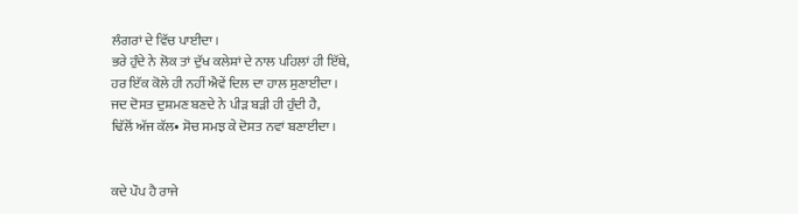ਲੰਗਰਾਂ ਦੇ ਵਿੱਚ ਪਾਈਦਾ।
ਭਰੇ ਹੁੰਦੇ ਨੇ ਲੋਕ ਤਾਂ ਦੁੱਖ ਕਲੇਸ਼ਾਂ ਦੇ ਨਾਲ ਪਹਿਲਾਂ ਹੀ ਇੱਥੇ,
ਹਰ ਇੱਕ ਕੋਲੇ ਹੀ ਨਹੀਂ ਐਵੇਂ ਦਿਲ ਦਾ ਹਾਲ ਸੁਣਾਈਦਾ।
ਜਦ ਦੋਸਤ ਦੁਸ਼ਮਣ ਬਣਦੇ ਨੇ ਪੀੜ ਬੜੀ ਹੀ ਹੁੰਦੀ ਹੈ,
ਢਿੱਲੋਂ ਅੱਜ ਕੱਲ• ਸੋਚ ਸਮਝ ਕੇ ਦੋਸਤ ਨਵਾਂ ਬਣਾਈਦਾ।


ਕਦੇ ਪੌਪ ਹੈ ਰਾਜੇ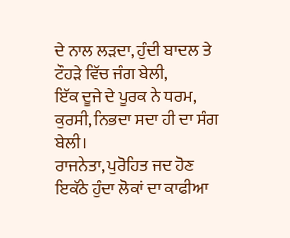ਦੇ ਨਾਲ ਲੜਦਾ, ਹੁੰਦੀ ਬਾਦਲ ਤੇ ਟੌਹੜੇ ਵਿੱਚ ਜੰਗ ਬੇਲੀ,
ਇੱਕ ਦੂਜੇ ਦੇ ਪੂਰਕ ਨੇ ਧਰਮ, ਕੁਰਸੀ, ਨਿਭਦਾ ਸਦਾ ਹੀ ਦਾ ਸੰਗ ਬੇਲੀ।
ਰਾਜਨੇਤਾ, ਪੁਰੋਹਿਤ ਜਦ ਹੋਣ ਇਕੱਠੇ ਹੁੰਦਾ ਲੋਕਾਂ ਦਾ ਕਾਫੀਆ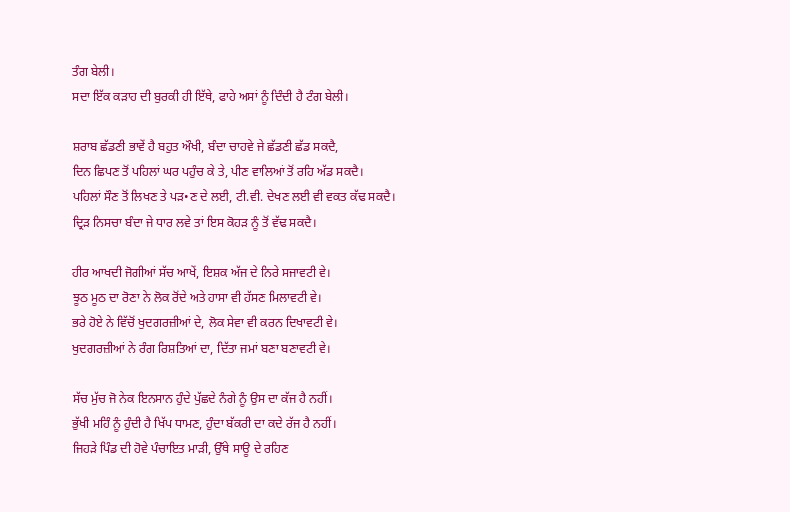ਤੰਗ ਬੇਲੀ।
ਸਦਾ ਇੱਕ ਕੜਾਹ ਦੀ ਬੁਰਕੀ ਹੀ ਇੱਥੇ, ਫਾਹੇ ਅਸਾਂ ਨੂੰ ਦਿੰਦੀ ਹੈ ਟੰਗ ਬੇਲੀ।

ਸ਼ਰਾਬ ਛੱਡਣੀ ਭਾਵੇਂ ਹੈ ਬਹੁਤ ਔਖੀ, ਬੰਦਾ ਚਾਹਵੇ ਜੇ ਛੱਡਣੀ ਛੱਡ ਸਕਦੈ,
ਦਿਨ ਛਿਪਣ ਤੋਂ ਪਹਿਲਾਂ ਘਰ ਪਹੁੰਚ ਕੇ ਤੇ, ਪੀਣ ਵਾਲਿਆਂ ਤੋਂ ਰਹਿ ਅੱਡ ਸਕਦੈ।
ਪਹਿਲਾਂ ਸੌਣ ਤੋਂ ਲਿਖਣ ਤੇ ਪੜ•ਣ ਦੇ ਲਈ, ਟੀ.ਵੀ. ਦੇਖਣ ਲਈ ਵੀ ਵਕਤ ਕੱਢ ਸਕਦੈ।
ਦ੍ਰਿੜ ਨਿਸਚਾ ਬੰਦਾ ਜੇ ਧਾਰ ਲਵੇ ਤਾਂ ਇਸ ਕੋਹੜ ਨੂੰ ਤੋਂ ਵੱਢ ਸਕਦੈ।

ਹੀਰ ਆਖਦੀ ਜੋਗੀਆਂ ਸੱਚ ਆਖੇਂ, ਇਸ਼ਕ ਅੱਜ ਦੇ ਨਿਰੇ ਸਜਾਵਟੀ ਵੇ।
ਝੂਠ ਮੂਠ ਦਾ ਰੋਣਾ ਨੇ ਲੋਕ ਰੋਂਦੇ ਅਤੇ ਹਾਸਾ ਵੀ ਹੱਸਣ ਮਿਲਾਵਟੀ ਵੇ।
ਭਰੇ ਹੋਏ ਨੇ ਵਿੱਚੋਂ ਖੁਦਗਰਜ਼ੀਆਂ ਦੇ, ਲੋਕ ਸੇਵਾ ਵੀ ਕਰਨ ਦਿਖਾਵਟੀ ਵੇ।
ਖੁਦਗਰਜ਼ੀਆਂ ਨੇ ਰੰਗ ਰਿਸ਼ਤਿਆਂ ਦਾ, ਦਿੱਤਾ ਜਮਾਂ ਬਣਾ ਬਣਾਵਟੀ ਵੇ।

ਸੱਚ ਮੁੱਚ ਜੋ ਨੇਕ ਇਨਸਾਨ ਹੁੰਦੇ ਪੁੱਛਦੇ ਨੰਗੇ ਨੂੰ ਉਸ ਦਾ ਕੱਜ ਹੈ ਨਹੀਂ।
ਭੁੱਖੀ ਮਹਿੰ ਨੂੰ ਹੁੰਦੀ ਹੈ ਖਿੱਪ ਧਾਮਣ, ਹੁੰਦਾ ਬੱਕਰੀ ਦਾ ਕਦੇ ਰੱਜ ਹੈ ਨਹੀਂ।
ਜਿਹੜੇ ਪਿੰਡ ਦੀ ਹੋਵੇ ਪੰਚਾਇਤ ਮਾੜੀ, ਉੱਥੇ ਸਾਊ ਦੇ ਰਹਿਣ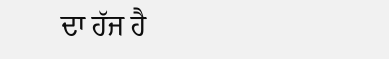ਦਾ ਹੱਜ ਹੈ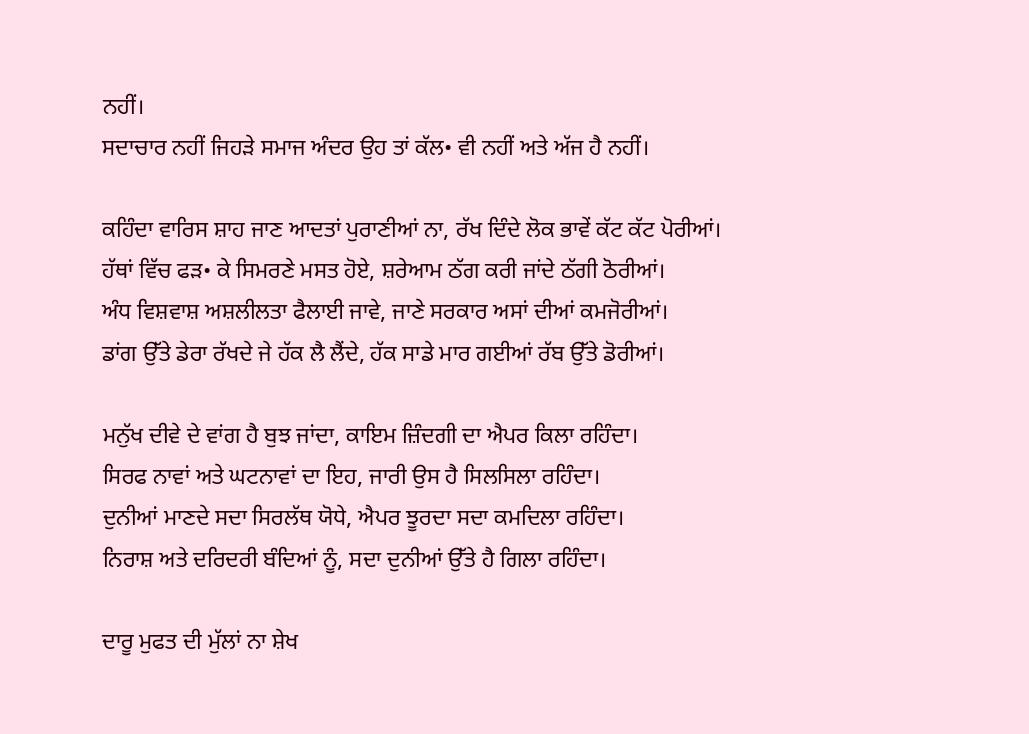ਨਹੀਂ।
ਸਦਾਚਾਰ ਨਹੀਂ ਜਿਹੜੇ ਸਮਾਜ ਅੰਦਰ ਉਹ ਤਾਂ ਕੱਲ• ਵੀ ਨਹੀਂ ਅਤੇ ਅੱਜ ਹੈ ਨਹੀਂ।

ਕਹਿੰਦਾ ਵਾਰਿਸ ਸ਼ਾਹ ਜਾਣ ਆਦਤਾਂ ਪੁਰਾਣੀਆਂ ਨਾ, ਰੱਖ ਦਿੰਦੇ ਲੋਕ ਭਾਵੇਂ ਕੱਟ ਕੱਟ ਪੋਰੀਆਂ।
ਹੱਥਾਂ ਵਿੱਚ ਫੜ• ਕੇ ਸਿਮਰਣੇ ਮਸਤ ਹੋਏ, ਸ਼ਰੇਆਮ ਠੱਗ ਕਰੀ ਜਾਂਦੇ ਠੱਗੀ ਠੋਰੀਆਂ।
ਅੰਧ ਵਿਸ਼ਵਾਸ਼ ਅਸ਼ਲੀਲਤਾ ਫੈਲਾਈ ਜਾਵੇ, ਜਾਣੇ ਸਰਕਾਰ ਅਸਾਂ ਦੀਆਂ ਕਮਜੋਰੀਆਂ।
ਡਾਂਗ ਉੱਤੇ ਡੇਰਾ ਰੱਖਦੇ ਜੇ ਹੱਕ ਲੈ ਲੈਂਦੇ, ਹੱਕ ਸਾਡੇ ਮਾਰ ਗਈਆਂ ਰੱਬ ਉੱਤੇ ਡੋਰੀਆਂ।

ਮਨੁੱਖ ਦੀਵੇ ਦੇ ਵਾਂਗ ਹੈ ਬੁਝ ਜਾਂਦਾ, ਕਾਇਮ ਜ਼ਿੰਦਗੀ ਦਾ ਐਪਰ ਕਿਲਾ ਰਹਿੰਦਾ।
ਸਿਰਫ ਨਾਵਾਂ ਅਤੇ ਘਟਨਾਵਾਂ ਦਾ ਇਹ, ਜਾਰੀ ਉਸ ਹੈ ਸਿਲਸਿਲਾ ਰਹਿੰਦਾ।
ਦੁਨੀਆਂ ਮਾਣਦੇ ਸਦਾ ਸਿਰਲੱਥ ਯੋਧੇ, ਐਪਰ ਝੂਰਦਾ ਸਦਾ ਕਮਦਿਲਾ ਰਹਿੰਦਾ।
ਨਿਰਾਸ਼ ਅਤੇ ਦਰਿਦਰੀ ਬੰਦਿਆਂ ਨੂੰ, ਸਦਾ ਦੁਨੀਆਂ ਉੱਤੇ ਹੈ ਗਿਲਾ ਰਹਿੰਦਾ।

ਦਾਰੂ ਮੁਫਤ ਦੀ ਮੁੱਲਾਂ ਨਾ ਸ਼ੇਖ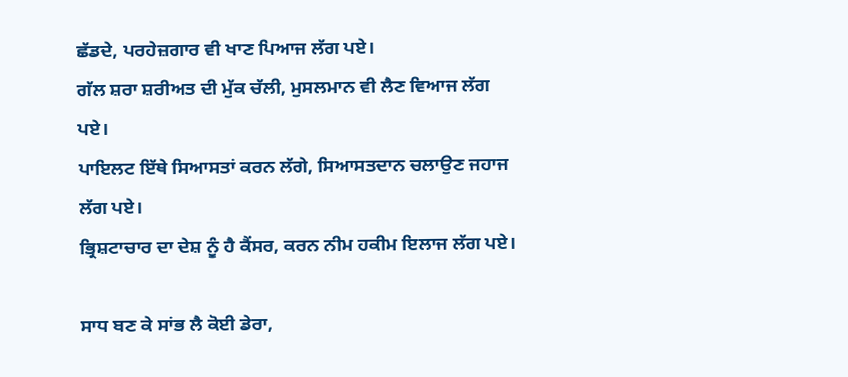ਛੱਡਦੇ, ਪਰਹੇਜ਼ਗਾਰ ਵੀ ਖਾਣ ਪਿਆਜ ਲੱਗ ਪਏ।
ਗੱਲ ਸ਼ਰਾ ਸ਼ਰੀਅਤ ਦੀ ਮੁੱਕ ਚੱਲੀ, ਮੁਸਲਮਾਨ ਵੀ ਲੈਣ ਵਿਆਜ ਲੱਗ ਪਏ।
ਪਾਇਲਟ ਇੱਥੇ ਸਿਆਸਤਾਂ ਕਰਨ ਲੱਗੇ, ਸਿਆਸਤਦਾਨ ਚਲਾਉਣ ਜਹਾਜ ਲੱਗ ਪਏ।
ਭ੍ਰਿਸ਼ਟਾਚਾਰ ਦਾ ਦੇਸ਼ ਨੂੰ ਹੈ ਕੈਂਸਰ, ਕਰਨ ਨੀਮ ਹਕੀਮ ਇਲਾਜ ਲੱਗ ਪਏ।

ਸਾਧ ਬਣ ਕੇ ਸਾਂਭ ਲੈ ਕੋਈ ਡੇਰਾ,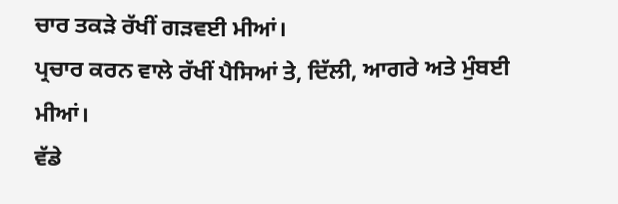ਚਾਰ ਤਕੜੇ ਰੱਖੀਂ ਗੜਵਈ ਮੀਆਂ।
ਪ੍ਰਚਾਰ ਕਰਨ ਵਾਲੇ ਰੱਖੀਂ ਪੈਸਿਆਂ ਤੇ, ਦਿੱਲੀ, ਆਗਰੇ ਅਤੇ ਮੁੰਬਈ ਮੀਆਂ।
ਵੱਡੇ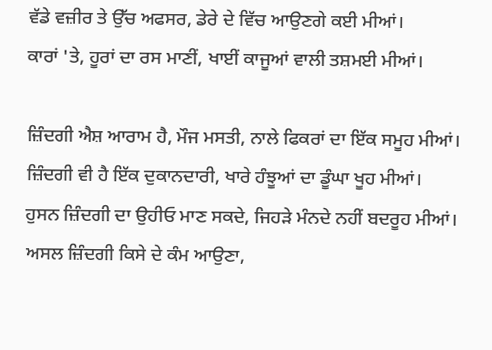ਵੱਡੇ ਵਜ਼ੀਰ ਤੇ ਉੱਚ ਅਫਸਰ, ਡੇਰੇ ਦੇ ਵਿੱਚ ਆਉਣਗੇ ਕਈ ਮੀਆਂ।
ਕਾਰਾਂ 'ਤੇ, ਹੂਰਾਂ ਦਾ ਰਸ ਮਾਣੀਂ, ਖਾਈਂ ਕਾਜੂਆਂ ਵਾਲੀ ਤਸ਼ਮਈ ਮੀਆਂ।

ਜ਼ਿੰਦਗੀ ਐਸ਼ ਆਰਾਮ ਹੈ, ਮੌਜ ਮਸਤੀ, ਨਾਲੇ ਫਿਕਰਾਂ ਦਾ ਇੱਕ ਸਮੂਹ ਮੀਆਂ।
ਜ਼ਿੰਦਗੀ ਵੀ ਹੈ ਇੱਕ ਦੁਕਾਨਦਾਰੀ, ਖਾਰੇ ਹੰਝੂਆਂ ਦਾ ਡੂੰਘਾ ਖੂਹ ਮੀਆਂ।
ਹੁਸਨ ਜ਼ਿੰਦਗੀ ਦਾ ਉਹੀਓ ਮਾਣ ਸਕਦੇ, ਜਿਹੜੇ ਮੰਨਦੇ ਨਹੀਂ ਬਦਰੂਹ ਮੀਆਂ।
ਅਸਲ ਜ਼ਿੰਦਗੀ ਕਿਸੇ ਦੇ ਕੰਮ ਆਉਣਾ,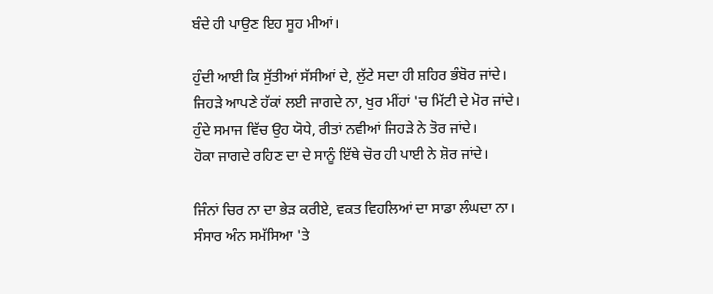ਬੰਦੇ ਹੀ ਪਾਉਣ ਇਹ ਸੂਹ ਮੀਆਂ।

ਹੁੰਦੀ ਆਈ ਕਿ ਸੁੱਤੀਆਂ ਸੱਸੀਆਂ ਦੇ, ਲੁੱਟੇ ਸਦਾ ਹੀ ਸ਼ਹਿਰ ਭੰਬੋਰ ਜਾਂਦੇ।
ਜਿਹੜੇ ਆਪਣੇ ਹੱਕਾਂ ਲਈ ਜਾਗਦੇ ਨਾ, ਖੁਰ ਮੀਂਹਾਂ 'ਚ ਮਿੱਟੀ ਦੇ ਮੋਰ ਜਾਂਦੇ।
ਹੁੰਦੇ ਸਮਾਜ ਵਿੱਚ ਉਹ ਯੋਧੇ, ਰੀਤਾਂ ਨਵੀਆਂ ਜਿਹੜੇ ਨੇ ਤੋਰ ਜਾਂਦੇ।
ਹੋਕਾ ਜਾਗਦੇ ਰਹਿਣ ਦਾ ਦੇ ਸਾਨੂੰ ਇੱਥੇ ਚੋਰ ਹੀ ਪਾਈ ਨੇ ਸ਼ੋਰ ਜਾਂਦੇ।

ਜਿੰਨਾਂ ਚਿਰ ਨਾ ਦਾ ਭੇੜ ਕਰੀਏ, ਵਕਤ ਵਿਹਲਿਆਂ ਦਾ ਸਾਡਾ ਲੰਘਦਾ ਨਾ।
ਸੰਸਾਰ ਅੰਨ ਸਮੱਸਿਆ 'ਤੇ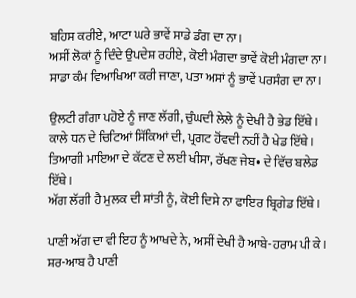ਬਹਿਸ ਕਰੀਏ, ਆਟਾ ਘਰੇ ਭਾਵੇਂ ਸਾਡੇ ਡੰਗ ਦਾ ਨਾ।
ਅਸੀਂ ਲੋਕਾਂ ਨੂੰ ਦਿੰਦੇ ਉਪਦੇਸ਼ ਰਹੀਏ, ਕੋਈ ਮੰਗਦਾ ਭਾਵੇਂ ਕੋਈ ਮੰਗਦਾ ਨਾ।
ਸਾਡਾ ਕੰਮ ਵਿਆਖਿਆ ਕਰੀ ਜਾਣਾ, ਪਤਾ ਅਸਾਂ ਨੂੰ ਭਾਵੇਂ ਪਰਸੰਗ ਦਾ ਨਾ।

ਉਲਟੀ ਗੰਗਾ ਪਹੋਏ ਨੂੰ ਜਾਣ ਲੱਗੀ, ਚੁੰਘਦੀ ਲੇਲੇ ਨੂੰ ਦੇਖੀ ਹੈ ਭੇਡ ਇੱਥੇ।
ਕਾਲੇ ਧਨ ਦੇ ਚਿਟਿਆਂ ਸਿੱਕਿਆਂ ਦੀ, ਪ੍ਰਗਟ ਹੋਂਵਦੀ ਨਹੀਂ ਹੈ ਖੇਡ ਇੱਥੇ।
ਤਿਆਗੀ ਮਾਇਆ ਦੇ ਕੱਟਣ ਦੇ ਲਈ ਖੀਸਾ, ਰੱਖਣ ਜੇਬ• ਦੇ ਵਿੱਚ ਬਲੇਡ ਇੱਥੇ।
ਅੱਗ ਲੱਗੀ ਹੈ ਮੁਲਕ ਦੀ ਸ਼ਾਂਤੀ ਨੂੰ, ਕੋਈ ਦਿਸੇ ਨਾ ਫਾਇਰ ਬ੍ਰਿਗੇਡ ਇੱਥੇ।

ਪਾਣੀ ਅੱਗ ਦਾ ਵੀ ਇਹ ਨੂੰ ਆਖਦੇ ਨੇ, ਅਸੀਂ ਦੇਖੀ ਹੈ ਆਬੇ-ਹਰਾਮ ਪੀ ਕੇ।
ਸ਼ਰ-ਆਬ ਹੈ ਪਾਣੀ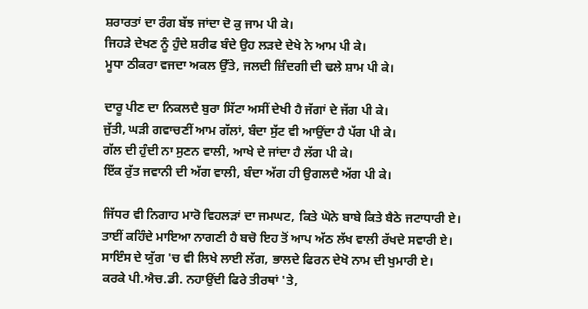ਸ਼ਰਾਰਤਾਂ ਦਾ ਰੰਗ ਬੱਝ ਜਾਂਦਾ ਦੋ ਕੁ ਜਾਮ ਪੀ ਕੇ।
ਜਿਹੜੇ ਦੇਖਣ ਨੂੰ ਹੁੰਦੇ ਸ਼ਰੀਫ ਬੰਦੇ ਉਹ ਲੜਦੇ ਦੇਖੇ ਨੇ ਆਮ ਪੀ ਕੇ।
ਮੂਧਾ ਠੀਕਰਾ ਵਜਦਾ ਅਕਲ ਉੱਤੇ, ਜਲਦੀ ਜ਼ਿੰਦਗੀ ਦੀ ਢਲੇ ਸ਼ਾਮ ਪੀ ਕੇ।

ਦਾਰੂ ਪੀਣ ਦਾ ਨਿਕਲਦੈ ਬੁਰਾ ਸਿੱਟਾ ਅਸੀਂ ਦੇਖੀ ਹੈ ਜੱਗਾਂ ਦੇ ਜੱਗ ਪੀ ਕੇ।
ਜੁੱਤੀ, ਘੜੀ ਗਵਾਚਣੀਂ ਆਮ ਗੱਲਾਂ, ਬੰਦਾ ਸੁੱਟ ਵੀ ਆਉਂਦਾ ਹੈ ਪੱਗ ਪੀ ਕੇ।
ਗੱਲ ਦੀ ਹੁੰਦੀ ਨਾ ਸੁਣਨ ਵਾਲੀ, ਆਖੇ ਦੇ ਜਾਂਦਾ ਹੈ ਲੱਗ ਪੀ ਕੇ।
ਇੱਕ ਰੁੱਤ ਜਵਾਨੀ ਦੀ ਅੱਗ ਵਾਲੀ, ਬੰਦਾ ਅੱਗ ਹੀ ਉਗਲਦੈ ਅੱਗ ਪੀ ਕੇ।

ਜਿੱਧਰ ਵੀ ਨਿਗਾਹ ਮਾਰੋ ਵਿਹਲੜਾਂ ਦਾ ਜਮਘਟ, ਕਿਤੇ ਘੋਨੇ ਬਾਬੇ ਕਿਤੇ ਬੈਠੇ ਜਟਾਧਾਰੀ ਏ।
ਤਾਈਂ ਕਹਿੰਦੇ ਮਾਇਆ ਨਾਗਣੀ ਹੈ ਬਚੋ ਇਹ ਤੋਂ ਆਪ ਅੱਠ ਲੱਖ ਵਾਲੀ ਰੱਖਦੇ ਸਵਾਰੀ ਏ।
ਸਾਇੰਸ ਦੇ ਯੁੱਗ 'ਚ ਵੀ ਲਿਖੇ ਲਾਈ ਲੱਗ, ਭਾਲਦੇ ਫਿਰਨ ਦੇਖੋ ਨਾਮ ਦੀ ਖੁਮਾਰੀ ਏ।
ਕਰਕੇ ਪੀ.ਐਚ.ਡੀ. ਨਹਾਉਂਦੀ ਫਿਰੇ ਤੀਰਥਾਂ 'ਤੇ,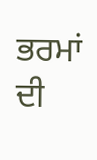ਭਰਮਾਂ ਦੀ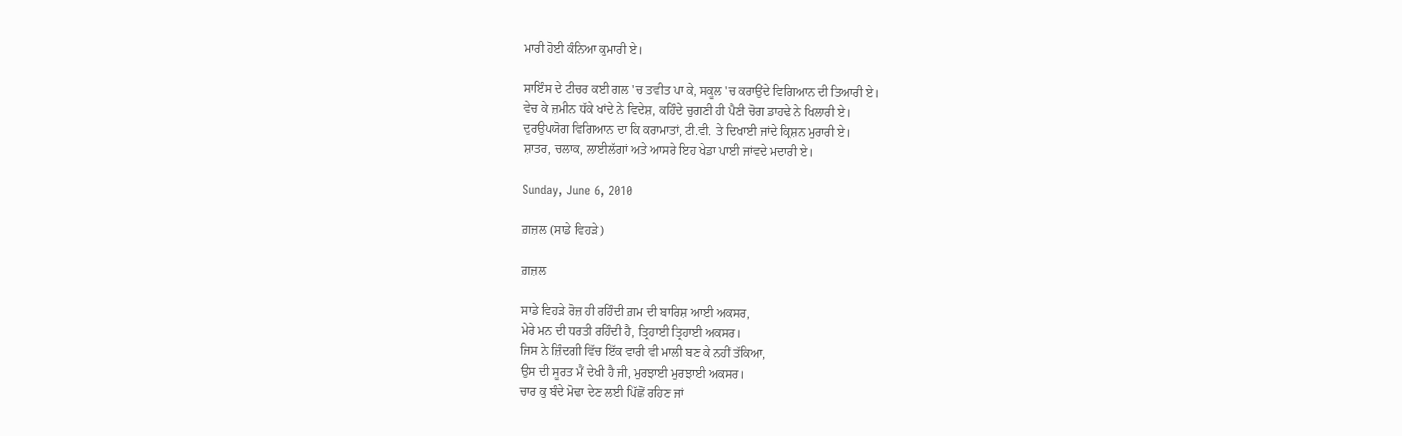ਮਾਰੀ ਹੋਈ ਕੰਨਿਆ ਕੁਮਾਰੀ ਏ।

ਸਾਇੰਸ ਦੇ ਟੀਚਰ ਕਈ ਗਲ 'ਚ ਤਵੀਤ ਪਾ ਕੇ, ਸਕੂਲ 'ਚ ਕਰਾਉਂਦੇ ਵਿਗਿਆਨ ਦੀ ਤਿਆਰੀ ਏ।
ਵੇਚ ਕੇ ਜ਼ਮੀਨ ਧੱਕੇ ਖਾਂਦੇ ਨੇ ਵਿਦੇਸ਼, ਕਹਿੰਦੇ ਚੁਗਣੀ ਹੀ ਪੈਣੀ ਚੋਗ ਡਾਹਢੇ ਨੇ ਖਿਲਾਰੀ ਏ।
ਦੁਰਉਪਯੋਗ ਵਿਗਿਆਨ ਦਾ ਕਿ ਕਰਾਮਾਤਾਂ, ਟੀ.ਵੀ. ਤੇ ਦਿਖਾਈ ਜਾਂਦੇ ਕ੍ਰਿਸ਼ਨ ਮੁਰਾਰੀ ਏ।
ਸ਼ਾਤਰ, ਚਲਾਕ, ਲਾਈਲੱਗਾਂ ਅਤੇ ਆਸਰੇ ਇਹ ਖੇਡਾ ਪਾਈ ਜਾਂਵਦੇ ਮਦਾਰੀ ਏ।

Sunday, June 6, 2010

ਗ਼ਜ਼ਲ (ਸਾਡੇ ਵਿਹੜੇ)

ਗ਼ਜ਼ਲ

ਸਾਡੇ ਵਿਹੜੇ ਰੋਜ਼ ਹੀ ਰਹਿੰਦੀ ਗ਼ਮ ਦੀ ਬਾਰਿਸ਼ ਆਈ ਅਕਸਰ,
ਮੇਰੇ ਮਨ ਦੀ ਧਰਤੀ ਰਹਿੰਦੀ ਹੈ, ਤ੍ਰਿਹਾਈ ਤ੍ਰਿਹਾਈ ਅਕਸਰ।
ਜਿਸ ਨੇ ਜ਼ਿੰਦਗੀ ਵਿੱਚ ਇੱਕ ਵਾਰੀ ਵੀ ਮਾਲੀ ਬਣ ਕੇ ਨਹੀਂ ਤੱਕਿਆ,
ਉਸ ਦੀ ਸੂਰਤ ਮੈਂ ਦੇਖੀ ਹੈ ਜੀ, ਮੁਰਝਾਈ ਮੁਰਝਾਈ ਅਕਸਰ।
ਚਾਰ ਕੁ ਬੰਦੇ ਮੋਢਾ ਦੇਣ ਲਈ ਪਿੱਛੋਂ ਰਹਿਣ ਜਾਂ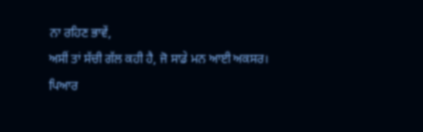ਨਾ ਰਹਿਣ ਭਾਵੇਂ,
ਅਸੀਂ ਤਾਂ ਸੱਚੀ ਗੱਲ ਕਹੀ ਹੈ, ਜੋ ਸਾਡੇ ਮਨ ਆਈ ਅਕਸਰ।
ਪਿਆਰ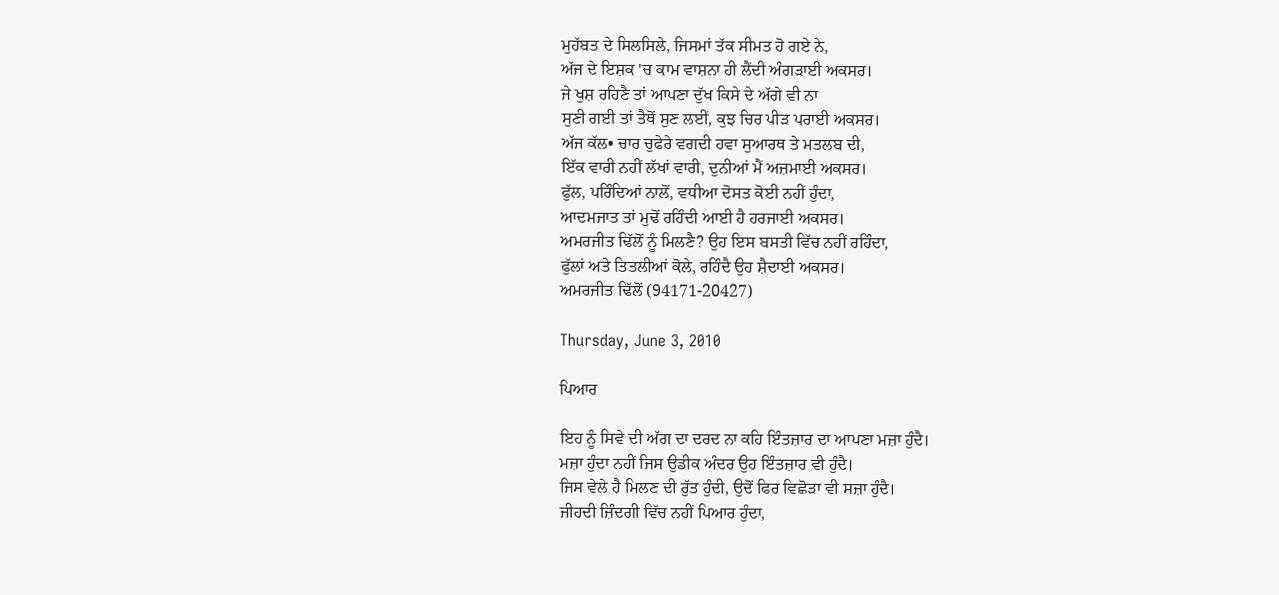ਮੁਹੱਬਤ ਦੇ ਸਿਲਸਿਲੇ, ਜਿਸਮਾਂ ਤੱਕ ਸੀਮਤ ਹੋ ਗਏ ਨੇ,
ਅੱਜ ਦੇ ਇਸ਼ਕ 'ਚ ਕਾਮ ਵਾਸ਼ਨਾ ਹੀ ਲੈਂਦੀ ਅੰਗੜਾਈ ਅਕਸਰ।
ਜੇ ਖੁਸ਼ ਰਹਿਣੈ ਤਾਂ ਆਪਣਾ ਦੁੱਖ ਕਿਸੇ ਦੇ ਅੱਗੇ ਵੀ ਨਾ
ਸੁਣੀ ਗਈ ਤਾਂ ਤੈਥੋਂ ਸੁਣ ਲਈਂ, ਕੁਝ ਚਿਰ ਪੀੜ ਪਰਾਈ ਅਕਸਰ।
ਅੱਜ ਕੱਲ• ਚਾਰ ਚੁਫੇਰੇ ਵਗਦੀ ਹਵਾ ਸੁਆਰਥ ਤੇ ਮਤਲਬ ਦੀ,
ਇੱਕ ਵਾਰੀ ਨਹੀਂ ਲੱਖਾਂ ਵਾਰੀ, ਦੁਨੀਆਂ ਮੈਂ ਅਜ਼ਮਾਈ ਅਕਸਰ।
ਫੁੱਲ, ਪਰਿੰਦਿਆਂ ਨਾਲੋਂ, ਵਧੀਆ ਦੋਸਤ ਕੋਈ ਨਹੀਂ ਹੁੰਦਾ,
ਆਦਮਜਾਤ ਤਾਂ ਮੁਢੋਂ ਰਹਿੰਦੀ ਆਈ ਹੈ ਹਰਜਾਈ ਅਕਸਰ।
ਅਮਰਜੀਤ ਢਿੱਲੋਂ ਨੂੰ ਮਿਲਣੈ? ਉਹ ਇਸ ਬਸਤੀ ਵਿੱਚ ਨਹੀਂ ਰਹਿੰਦਾ,
ਫੁੱਲਾਂ ਅਤੇ ਤਿਤਲੀਆਂ ਕੋਲੇ, ਰਹਿੰਦੈ ਉਹ ਸ਼ੈਦਾਈ ਅਕਸਰ।
ਅਮਰਜੀਤ ਢਿੱਲੋਂ (94171-20427)

Thursday, June 3, 2010

ਪਿਆਰ

ਇਹ ਨੂੰ ਸਿਵੇ ਦੀ ਅੱਗ ਦਾ ਦਰਦ ਨਾ ਕਹਿ ਇੰਤਜ਼ਾਰ ਦਾ ਆਪਣਾ ਮਜ਼ਾ ਹੁੰਦੈ।
ਮਜ਼ਾ ਹੁੰਦਾ ਨਹੀਂ ਜਿਸ ਉਡੀਕ ਅੰਦਰ ਉਹ ਇੰਤਜ਼ਾਰ ਵੀ ਹੁੰਦੈ।
ਜਿਸ ਵੇਲੇ ਹੈ ਮਿਲਣ ਦੀ ਰੁੱਤ ਹੁੰਦੀ, ਉਦੋਂ ਫਿਰ ਵਿਛੋੜਾ ਵੀ ਸਜ਼ਾ ਹੁੰਦੈ।
ਜੀਹਦੀ ਜ਼ਿੰਦਗੀ ਵਿੱਚ ਨਹੀਂ ਪਿਆਰ ਹੁੰਦਾ,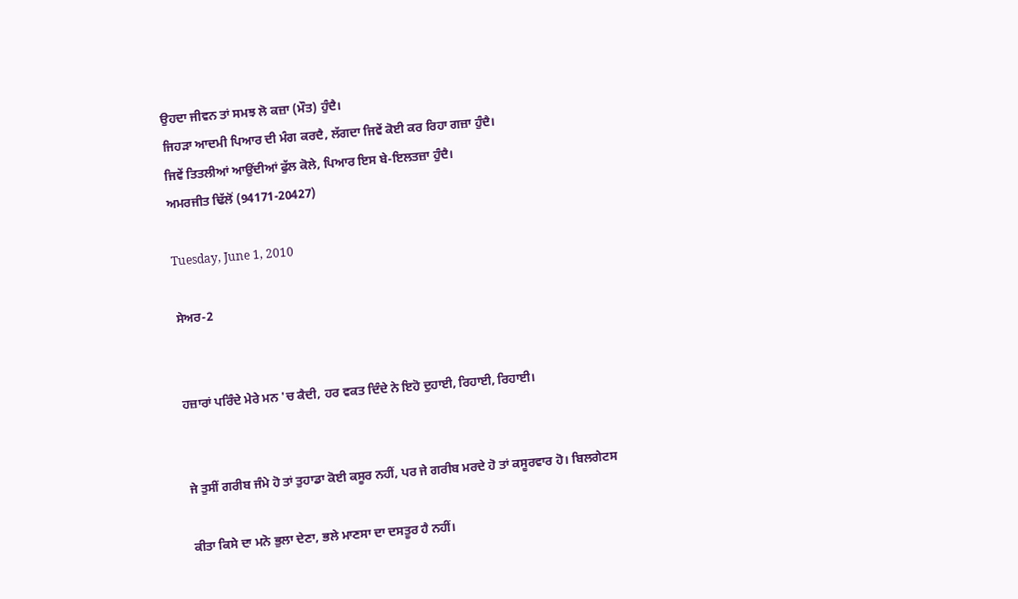ਉਹਦਾ ਜੀਵਨ ਤਾਂ ਸਮਝ ਲੋ ਕਜ਼ਾ (ਮੌਤ) ਹੁੰਦੈ।
ਜਿਹੜਾ ਆਦਮੀ ਪਿਆਰ ਦੀ ਮੰਗ ਕਰਦੈ, ਲੱਗਦਾ ਜਿਵੇਂ ਕੋਈ ਕਰ ਰਿਹਾ ਗਜ਼ਾ ਹੁੰਦੈ।
ਜਿਵੇਂ ਤਿਤਲੀਆਂ ਆਉਂਦੀਆਂ ਫੁੱਲ ਕੋਲੇ, ਪਿਆਰ ਇਸ ਬੇ-ਇਲਤਜ਼ਾ ਹੁੰਦੈ।
ਅਮਰਜੀਤ ਢਿੱਲੋਂ (94171-20427)

Tuesday, June 1, 2010

ਸੇਅਰ-2


ਹਜ਼ਾਰਾਂ ਪਰਿੰਦੇ ਮੇਰੇ ਮਨ 'ਚ ਕੈਦੀ, ਹਰ ਵਕਤ ਦਿੰਦੇ ਨੇ ਇਹੋ ਦੁਹਾਈ, ਰਿਹਾਈ, ਰਿਹਾਈ।


ਜੇ ਤੁਸੀਂ ਗਰੀਬ ਜੰਮੇ ਹੋ ਤਾਂ ਤੁਹਾਡਾ ਕੋਈ ਕਸੂਰ ਨਹੀਂ, ਪਰ ਜੇ ਗਰੀਬ ਮਰਦੇ ਹੋ ਤਾਂ ਕਸੂਰਵਾਰ ਹੋ। ਬਿਲਗੇਟਸ

ਕੀਤਾ ਕਿਸੇ ਦਾ ਮਨੋ ਭੁਲਾ ਦੇਣਾ, ਭਲੇ ਮਾਣਸਾ ਦਾ ਦਸਤੂਰ ਹੈ ਨਹੀਂ।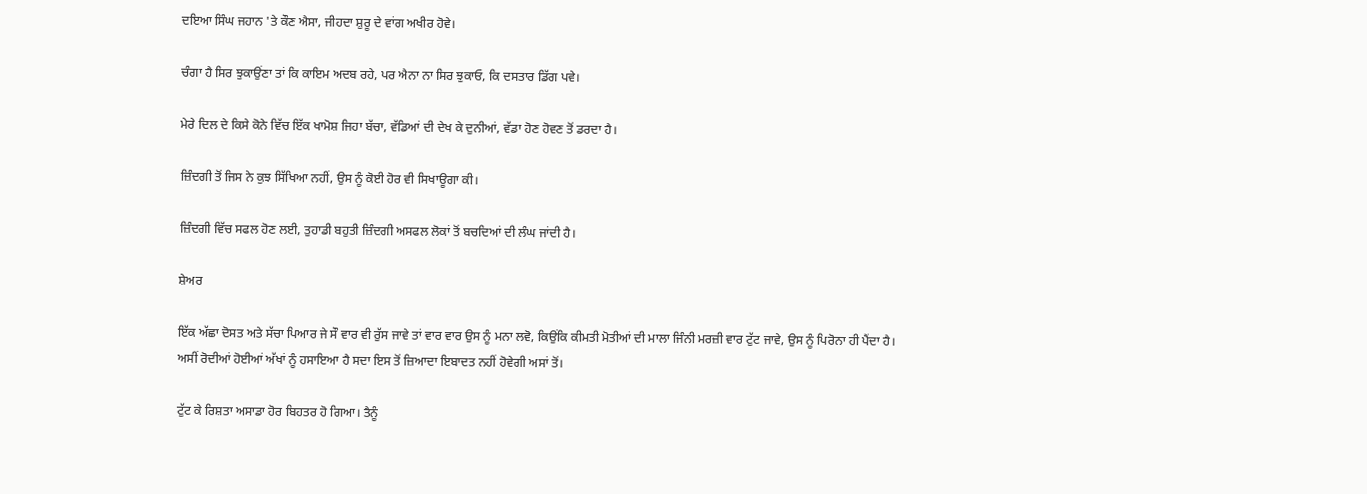ਦਇਆ ਸਿੰਘ ਜਹਾਨ 'ਤੇ ਕੌਣ ਐਸਾ, ਜੀਹਦਾ ਸ਼ੁਰੂ ਦੇ ਵਾਂਗ ਅਖੀਰ ਹੋਵੇ।

ਚੰਗਾ ਹੈ ਸਿਰ ਝੁਕਾਉਂਣਾ ਤਾਂ ਕਿ ਕਾਇਮ ਅਦਬ ਰਹੇ, ਪਰ ਐਨਾ ਨਾ ਸਿਰ ਝੁਕਾਓ, ਕਿ ਦਸਤਾਰ ਡਿੱਗ ਪਵੇ।

ਮੇਰੇ ਦਿਲ ਦੇ ਕਿਸੇ ਕੋਨੇ ਵਿੱਚ ਇੱਕ ਖਾਮੋਸ਼ ਜਿਹਾ ਬੱਚਾ, ਵੱਡਿਆਂ ਦੀ ਦੇਖ ਕੇ ਦੁਨੀਆਂ, ਵੱਡਾ ਹੋਣ ਹੋਵਣ ਤੋਂ ਡਰਦਾ ਹੈ।

ਜ਼ਿੰਦਗੀ ਤੋਂ ਜਿਸ ਨੇ ਕੁਝ ਸਿੱਖਿਆ ਨਹੀਂ, ਉਸ ਨੂੰ ਕੋਈ ਹੋਰ ਵੀ ਸਿਖਾਊਗਾ ਕੀ।

ਜ਼ਿੰਦਗੀ ਵਿੱਚ ਸਫਲ ਹੋਣ ਲਈ, ਤੁਹਾਡੀ ਬਹੁਤੀ ਜ਼ਿੰਦਗੀ ਅਸਫਲ ਲੋਕਾਂ ਤੋਂ ਬਚਦਿਆਂ ਦੀ ਲੰਘ ਜਾਂਦੀ ਹੈ।

ਸ਼ੇਅਰ

ਇੱਕ ਅੱਛਾ ਦੋਸਤ ਅਤੇ ਸੱਚਾ ਪਿਆਰ ਜੇ ਸੌ ਵਾਰ ਵੀ ਰੁੱਸ ਜਾਵੇ ਤਾਂ ਵਾਰ ਵਾਰ ਉਸ ਨੂੰ ਮਨਾ ਲਵੋ, ਕਿਉਂਕਿ ਕੀਮਤੀ ਮੋਤੀਆਂ ਦੀ ਮਾਲਾ ਜਿੰਨੀ ਮਰਜ਼ੀ ਵਾਰ ਟੁੱਟ ਜਾਵੇ, ਉਸ ਨੂੰ ਪਿਰੋਨਾ ਹੀ ਪੈਂਦਾ ਹੈ।
ਅਸੀਂ ਰੋਦੀਆਂ ਹੋਈਆਂ ਅੱਖਾਂ ਨੂੰ ਹਸਾਇਆ ਹੈ ਸਦਾ ਇਸ ਤੋਂ ਜ਼ਿਆਦਾ ਇਬਾਦਤ ਨਹੀਂ ਹੋਵੇਗੀ ਅਸਾਂ ਤੋਂ।

ਟੁੱਟ ਕੇ ਰਿਸ਼ਤਾ ਅਸਾਡਾ ਹੋਰ ਬਿਹਤਰ ਹੋ ਗਿਆ। ਤੈਨੂੰ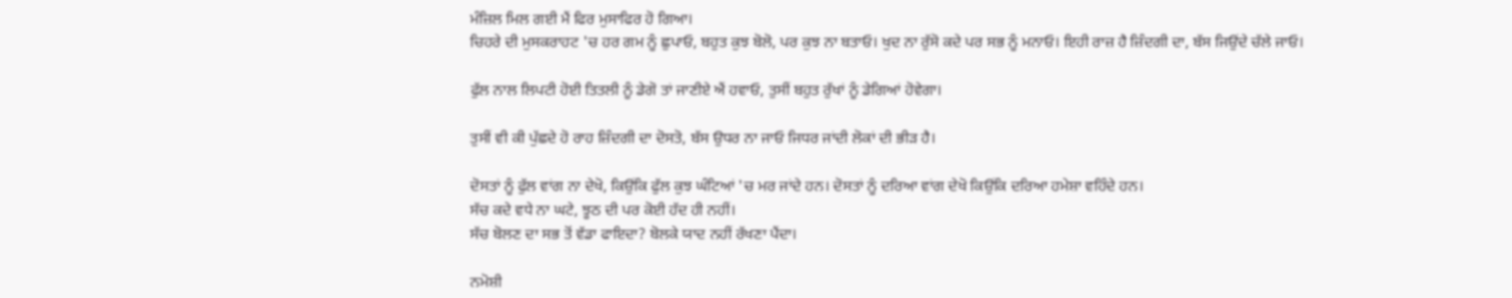ਮੰਜ਼ਿਲ ਮਿਲ ਗਈ ਮੈਂ ਫਿਰ ਮੁਸਾਫਿਰ ਹੋ ਗਿਆ।
ਚਿਹਰੇ ਦੀ ਮੁਸਕਰਾਹਟ 'ਚ ਹਰ ਗਮ ਨੂੰ ਛੁਪਾਓ, ਬਹੁਤ ਕੁਝ ਬੋਲੋ, ਪਰ ਕੁਝ ਨਾ ਬਤਾਓ। ਖੁਦ ਨਾ ਰੁੱਸੋ ਕਦੇ ਪਰ ਸਭ ਨੂੰ ਮਨਾਓ। ਇਹੀ ਰਾਜ਼ ਹੈ ਜ਼ਿੰਦਗੀ ਦਾ, ਬੱਸ ਜਿਉਂਦੇ ਚੱਲੇ ਜਾਓ।

ਫੁੱਲ ਨਾਲ ਲਿਪਟੀ ਹੋਈ ਤਿਤਲੀ ਨੂੰ ਡੇਗੋ ਤਾਂ ਜਾਣੀਏ ਐਂ ਹਵਾਓ, ਤੁਸੀਂ ਬਹੁਤ ਰੁੱਖਾਂ ਨੂੰ ਡੇਗਿਆਂ ਹੋਵੇਗਾ।

ਤੁਸੀਂ ਵੀ ਕੀ ਪੁੱਛਦੇ ਹੋ ਰਾਹ ਜ਼ਿੰਦਗੀ ਦਾ ਦੋਸਤੋ, ਬੱਸ ਉਧਰ ਨਾ ਜਾਓ ਜਿਧਰ ਜਾਂਦੀ ਲੋਕਾਂ ਦੀ ਭੀੜ ਹੈ।

ਦੋਸਤਾਂ ਨੂੰ ਫੁੱਲ ਵਾਂਗ ਨਾ ਦੇਖੋ, ਕਿਉਂਕਿ ਫੁੱਲ ਕੁਝ ਘੰਟਿਆਂ 'ਚ ਮਰ ਜਾਂਦੇ ਹਨ। ਦੋਸਤਾਂ ਨੂੰ ਦਰਿਆ ਵਾਂਗ ਦੇਖੋ ਕਿਉਂਕਿ ਦਰਿਆ ਹਮੇਸ਼ਾ ਵਹਿੰਦੇ ਹਨ।
ਸੱਚ ਕਦੇ ਵਧੇ ਨਾ ਘਟੇ, ਝੂਠ ਦੀ ਪਰ ਕੋਈ ਹੱਦ ਹੀ ਨਹੀਂ।
ਸੱਚ ਬੋਲਣ ਦਾ ਸਭ ਤੋਂ ਵੱਡਾ ਫਾਇਦਾ? ਬੋਲਕੇ ਯਾਦ ਨਹੀਂ ਰੱਖਣਾ ਪੈਂਦਾ।

ਨਮੋਸ਼ੀ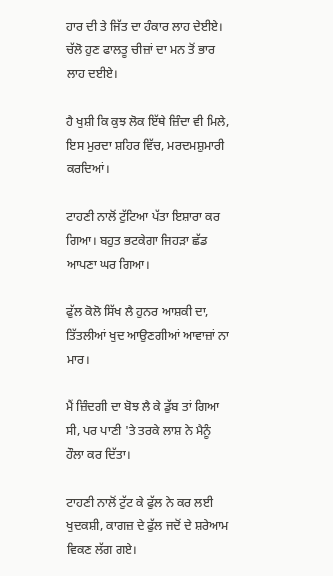ਹਾਰ ਦੀ ਤੇ ਜਿੱਤ ਦਾ ਹੰਕਾਰ ਲਾਹ ਦੇਈਏ। ਚੱਲੋ ਹੁਣ ਫਾਲਤੂ ਚੀਜ਼ਾਂ ਦਾ ਮਨ ਤੋਂ ਭਾਰ ਲਾਹ ਦਈਏ।

ਹੈ ਖੁਸ਼ੀ ਕਿ ਕੁਝ ਲੋਕ ਇੱਥੇ ਜ਼ਿੰਦਾ ਵੀ ਮਿਲੇ, ਇਸ ਮੁਰਦਾ ਸ਼ਹਿਰ ਵਿੱਚ, ਮਰਦਮਸ਼ੁਮਾਰੀ ਕਰਦਿਆਂ।

ਟਾਹਣੀ ਨਾਲੋਂ ਟੁੱਟਿਆ ਪੱਤਾ ਇਸ਼ਾਰਾ ਕਰ ਗਿਆ। ਬਹੁਤ ਭਟਕੇਗਾ ਜਿਹੜਾ ਛੱਡ ਆਪਣਾ ਘਰ ਗਿਆ।

ਫੁੱਲ ਕੋਲੋ ਸਿੱਖ ਲੈ ਹੁਨਰ ਆਸ਼ਕੀ ਦਾ, ਤਿੱਤਲੀਆਂ ਖੁਦ ਆਉਣਗੀਆਂ ਆਵਾਜ਼ਾਂ ਨਾ ਮਾਰ।

ਮੈਂ ਜ਼ਿੰਦਗੀ ਦਾ ਬੋਝ ਲੈ ਕੇ ਡੁੱਬ ਤਾਂ ਗਿਆ ਸੀ, ਪਰ ਪਾਣੀ 'ਤੇ ਤਰਕੇ ਲਾਸ਼ ਨੇ ਮੈਨੂੰ ਹੌਲਾ ਕਰ ਦਿੱਤਾ।

ਟਾਹਣੀ ਨਾਲੋਂ ਟੁੱਟ ਕੇ ਫੁੱਲ ਨੇ ਕਰ ਲਈ ਖੁਦਕਸ਼ੀ, ਕਾਗਜ਼ ਦੇ ਫੁੱਲ ਜਦੋਂ ਦੇ ਸ਼ਰੇਆਮ ਵਿਕਣ ਲੱਗ ਗਏ।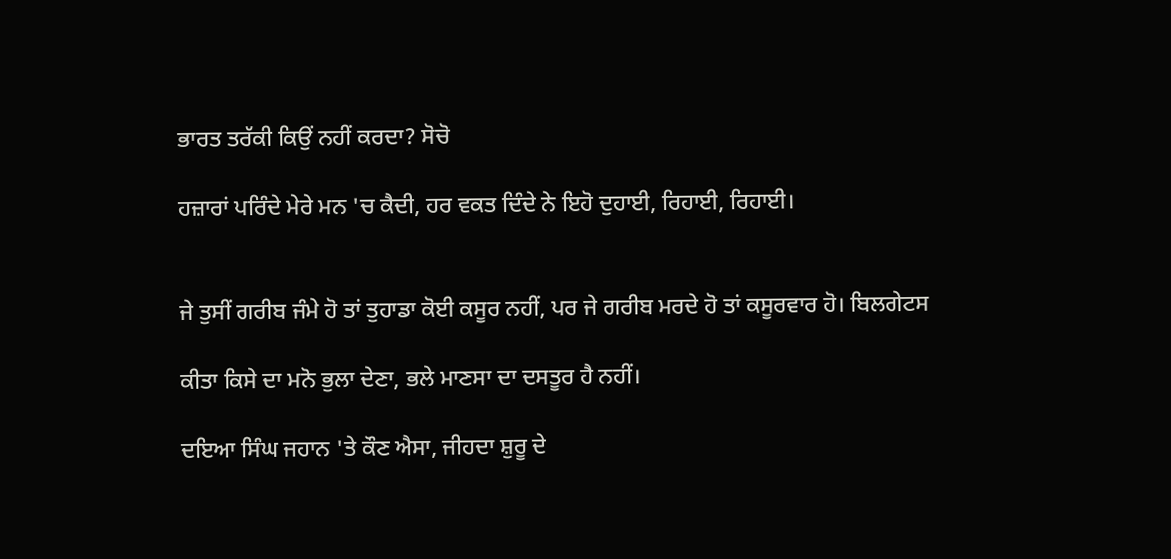ਭਾਰਤ ਤਰੱਕੀ ਕਿਉਂ ਨਹੀਂ ਕਰਦਾ? ਸੋਚੋ

ਹਜ਼ਾਰਾਂ ਪਰਿੰਦੇ ਮੇਰੇ ਮਨ 'ਚ ਕੈਦੀ, ਹਰ ਵਕਤ ਦਿੰਦੇ ਨੇ ਇਹੋ ਦੁਹਾਈ, ਰਿਹਾਈ, ਰਿਹਾਈ।


ਜੇ ਤੁਸੀਂ ਗਰੀਬ ਜੰਮੇ ਹੋ ਤਾਂ ਤੁਹਾਡਾ ਕੋਈ ਕਸੂਰ ਨਹੀਂ, ਪਰ ਜੇ ਗਰੀਬ ਮਰਦੇ ਹੋ ਤਾਂ ਕਸੂਰਵਾਰ ਹੋ। ਬਿਲਗੇਟਸ

ਕੀਤਾ ਕਿਸੇ ਦਾ ਮਨੋ ਭੁਲਾ ਦੇਣਾ, ਭਲੇ ਮਾਣਸਾ ਦਾ ਦਸਤੂਰ ਹੈ ਨਹੀਂ।

ਦਇਆ ਸਿੰਘ ਜਹਾਨ 'ਤੇ ਕੌਣ ਐਸਾ, ਜੀਹਦਾ ਸ਼ੁਰੂ ਦੇ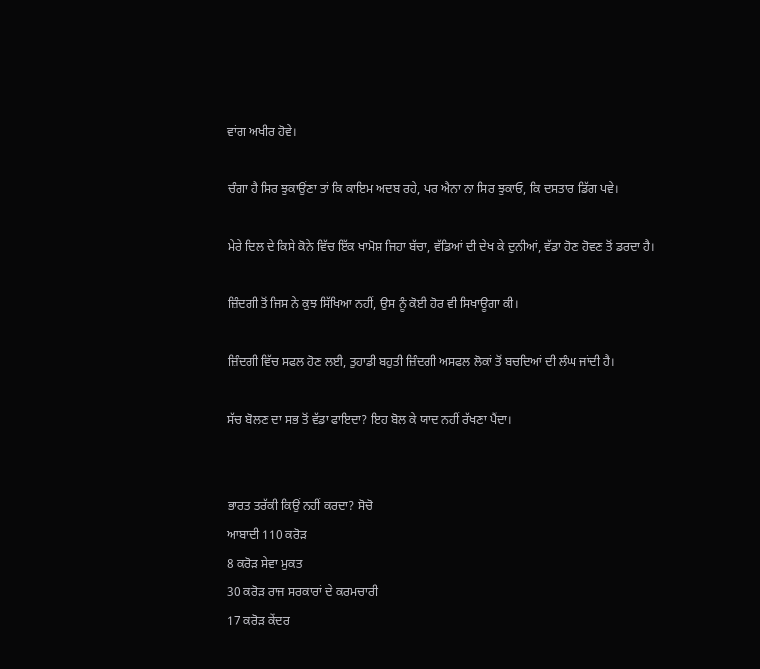ਵਾਂਗ ਅਖੀਰ ਹੋਵੇ।

ਚੰਗਾ ਹੈ ਸਿਰ ਝੁਕਾਉਂਣਾ ਤਾਂ ਕਿ ਕਾਇਮ ਅਦਬ ਰਹੇ, ਪਰ ਐਨਾ ਨਾ ਸਿਰ ਝੁਕਾਓ, ਕਿ ਦਸਤਾਰ ਡਿੱਗ ਪਵੇ।

ਮੇਰੇ ਦਿਲ ਦੇ ਕਿਸੇ ਕੋਨੇ ਵਿੱਚ ਇੱਕ ਖਾਮੋਸ਼ ਜਿਹਾ ਬੱਚਾ, ਵੱਡਿਆਂ ਦੀ ਦੇਖ ਕੇ ਦੁਨੀਆਂ, ਵੱਡਾ ਹੋਣ ਹੋਵਣ ਤੋਂ ਡਰਦਾ ਹੈ।

ਜ਼ਿੰਦਗੀ ਤੋਂ ਜਿਸ ਨੇ ਕੁਝ ਸਿੱਖਿਆ ਨਹੀਂ, ਉਸ ਨੂੰ ਕੋਈ ਹੋਰ ਵੀ ਸਿਖਾਊਗਾ ਕੀ।

ਜ਼ਿੰਦਗੀ ਵਿੱਚ ਸਫਲ ਹੋਣ ਲਈ, ਤੁਹਾਡੀ ਬਹੁਤੀ ਜ਼ਿੰਦਗੀ ਅਸਫਲ ਲੋਕਾਂ ਤੋਂ ਬਚਦਿਆਂ ਦੀ ਲੰਘ ਜਾਂਦੀ ਹੈ।

ਸੱਚ ਬੋਲਣ ਦਾ ਸਭ ਤੋਂ ਵੱਡਾ ਫਾਇਦਾ? ਇਹ ਬੋਲ ਕੇ ਯਾਦ ਨਹੀਂ ਰੱਖਣਾ ਪੈਂਦਾ।


ਭਾਰਤ ਤਰੱਕੀ ਕਿਉਂ ਨਹੀਂ ਕਰਦਾ? ਸੋਚੋ
ਆਬਾਦੀ 110 ਕਰੋੜ
8 ਕਰੋੜ ਸੇਵਾ ਮੁਕਤ
30 ਕਰੋੜ ਰਾਜ ਸਰਕਾਰਾਂ ਦੇ ਕਰਮਚਾਰੀ
17 ਕਰੋੜ ਕੇਂਦਰ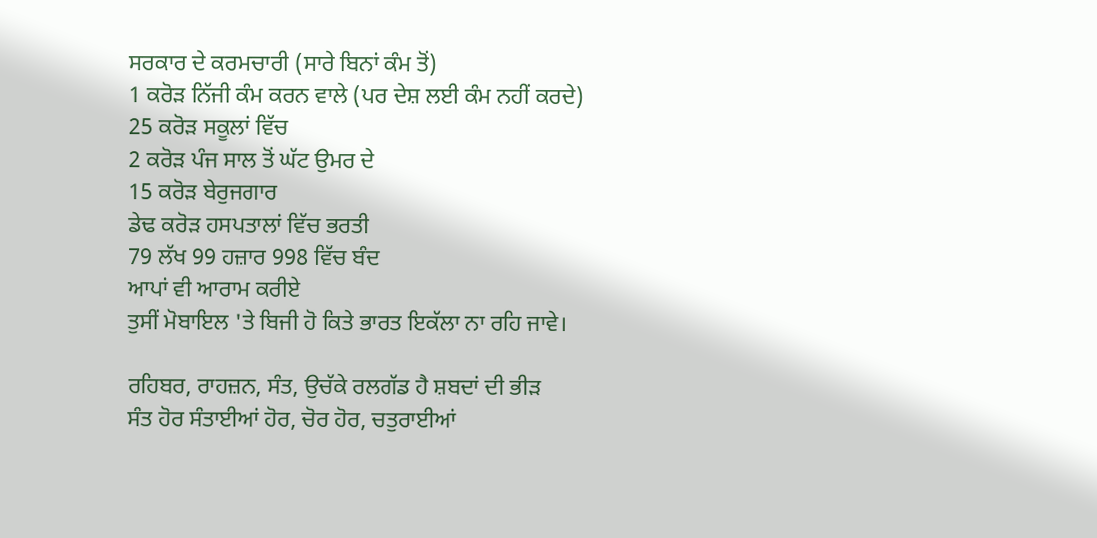ਸਰਕਾਰ ਦੇ ਕਰਮਚਾਰੀ (ਸਾਰੇ ਬਿਨਾਂ ਕੰਮ ਤੋਂ)
1 ਕਰੋੜ ਨਿੱਜੀ ਕੰਮ ਕਰਨ ਵਾਲੇ (ਪਰ ਦੇਸ਼ ਲਈ ਕੰਮ ਨਹੀਂ ਕਰਦੇ)
25 ਕਰੋੜ ਸਕੂਲਾਂ ਵਿੱਚ
2 ਕਰੋੜ ਪੰਜ ਸਾਲ ਤੋਂ ਘੱਟ ਉਮਰ ਦੇ
15 ਕਰੋੜ ਬੇਰੁਜਗਾਰ
ਡੇਢ ਕਰੋੜ ਹਸਪਤਾਲਾਂ ਵਿੱਚ ਭਰਤੀ
79 ਲੱਖ 99 ਹਜ਼ਾਰ 998 ਵਿੱਚ ਬੰਦ
ਆਪਾਂ ਵੀ ਆਰਾਮ ਕਰੀਏ
ਤੁਸੀਂ ਮੋਬਾਇਲ 'ਤੇ ਬਿਜੀ ਹੋ ਕਿਤੇ ਭਾਰਤ ਇਕੱਲਾ ਨਾ ਰਹਿ ਜਾਵੇ।

ਰਹਿਬਰ, ਰਾਹਜ਼ਨ, ਸੰਤ, ਉਚੱਕੇ ਰਲਗੱਡ ਹੈ ਸ਼ਬਦਾਂ ਦੀ ਭੀੜ
ਸੰਤ ਹੋਰ ਸੰਤਾਈਆਂ ਹੋਰ, ਚੋਰ ਹੋਰ, ਚਤੁਰਾਈਆਂ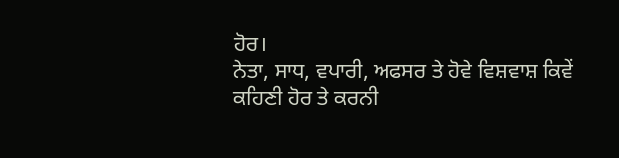ਹੋਰ।
ਨੇਤਾ, ਸਾਧ, ਵਪਾਰੀ, ਅਫਸਰ ਤੇ ਹੋਵੇ ਵਿਸ਼ਵਾਸ਼ ਕਿਵੇਂ
ਕਹਿਣੀ ਹੋਰ ਤੇ ਕਰਨੀ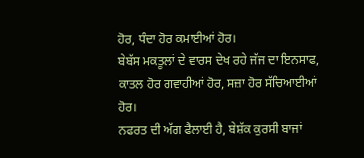ਹੋਰ, ਧੰਦਾ ਹੋਰ ਕਮਾਈਆਂ ਹੋਰ।
ਬੇਬੱਸ ਮਕਤੂਲਾਂ ਦੇ ਵਾਰਸ ਦੇਖ ਰਹੇ ਜੱਜ ਦਾ ਇਨਸਾਫ,
ਕਾਤਲ ਹੋਰ ਗਵਾਹੀਆਂ ਹੋਰ, ਸਜ਼ਾ ਹੋਰ ਸੱਚਿਆਈਆਂ ਹੋਰ।
ਨਫਰਤ ਦੀ ਅੱਗ ਫੈਲਾਈ ਹੈ, ਬੇਸ਼ੱਕ ਕੁਰਸੀ ਬਾਜਾਂ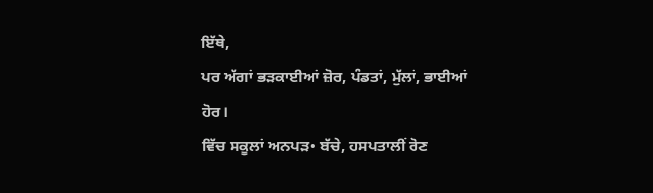ਇੱਥੇ,
ਪਰ ਅੱਗਾਂ ਭੜਕਾਈਆਂ ਜ਼ੋਰ, ਪੰਡਤਾਂ, ਮੁੱਲਾਂ, ਭਾਈਆਂ ਹੋਰ।
ਵਿੱਚ ਸਕੂਲਾਂ ਅਨਪੜ• ਬੱਚੇ, ਹਸਪਤਾਲੀਂ ਰੋਣ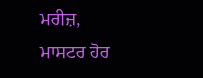ਮਰੀਜ਼,
ਮਾਸਟਰ ਹੋਰ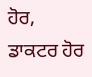ਹੋਰ, ਡਾਕਟਰ ਹੋਰ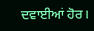ਦਵਾਈਆਂ ਹੋਰ।